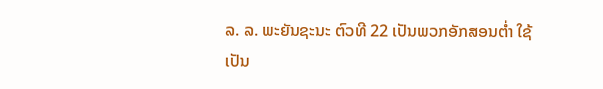ລ. ລ. ພະຍັນຊະນະ ຕົວທີ 22 ເປັນພວກອັກສອນຕໍ່າ ໃຊ້ເປັນ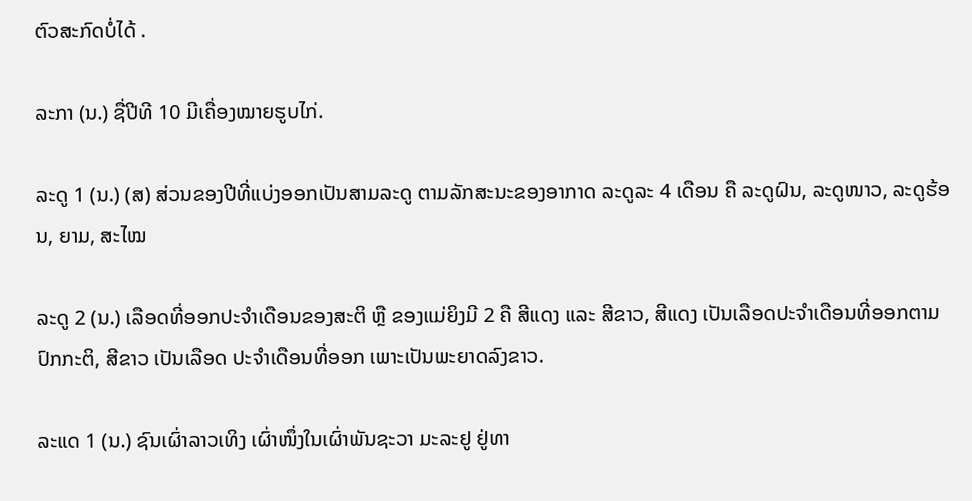ຕົວສະກົດບໍ່ໄດ້ .

ລະກາ (ນ.) ຊື່ປີທີ 10 ມີເຄື່ອງໝາຍຮູບໄກ່.

ລະດູ 1 (ນ.) (ສ) ສ່ວນຂອງປີທີ່ແບ່ງອອກເປັນສາມລະດູ ຕາມລັກສະນະຂອງອາກາດ ລະດູລະ 4 ເດືອນ ຄື ລະດູຝົນ, ລະດູໜາວ, ລະດູຮ້ອນ, ຍາມ, ສະໄໝ

ລະດູ 2 (ນ.) ເລືອດທີ່ອອກປະຈໍາເດືອນຂອງສະຕິ ຫຼື ຂອງແມ່ຍິງມີ 2 ຄື ສີແດງ ແລະ ສີຂາວ, ສີແດງ ເປັນເລືອດປະຈໍາເດືອນທີ່ອອກຕາມປົກກະຕິ, ສີຂາວ ເປັນເລືອດ ປະຈໍາເດືອນທີ່ອອກ ເພາະເປັນພະຍາດລົງຂາວ.

ລະແດ 1 (ນ.) ຊົນເຜົ່າລາວເທິງ ເຜົ່າໜຶ່ງໃນເຜົ່າພັນຊະວາ ມະລະຢູ ຢູ່ທາ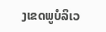ງເຂດພູບໍລິເວ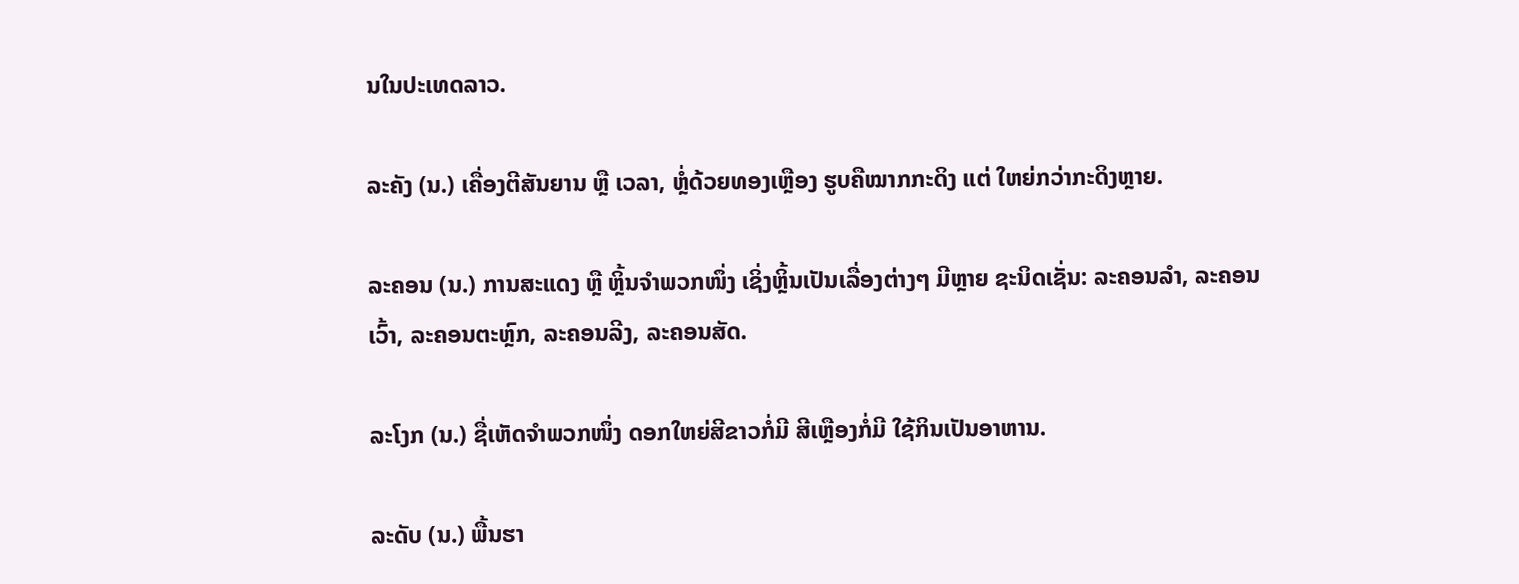ນໃນປະເທດລາວ.

ລະຄັງ (ນ.) ເຄື່ອງຕີສັນຍານ ຫຼື ເວລາ, ຫຼໍ່ດ້ວຍທອງເຫຼືອງ ຮູບຄືໝາກກະດິງ ແຕ່ ໃຫຍ່ກວ່າກະດິງຫຼາຍ.

ລະຄອນ (ນ.) ການສະແດງ ຫຼື ຫຼິ້ນຈໍາພວກໜຶ່ງ ເຊິ່ງຫຼິ້ນເປັນເລື່ອງຕ່າງໆ ມີຫຼາຍ ຊະນິດເຊັ່ນ: ລະຄອນລໍາ, ລະຄອນເວົ້າ, ລະຄອນຕະຫຼົກ, ລະຄອນລີງ, ລະຄອນສັດ.

ລະໂງກ (ນ.) ຊື່ເຫັດຈໍາພວກໜຶ່ງ ດອກໃຫຍ່ສີຂາວກໍ່ມີ ສີເຫຼືອງກໍ່ມີ ໃຊ້ກິນເປັນອາຫານ.

ລະດັບ (ນ.) ພື້ນຮາ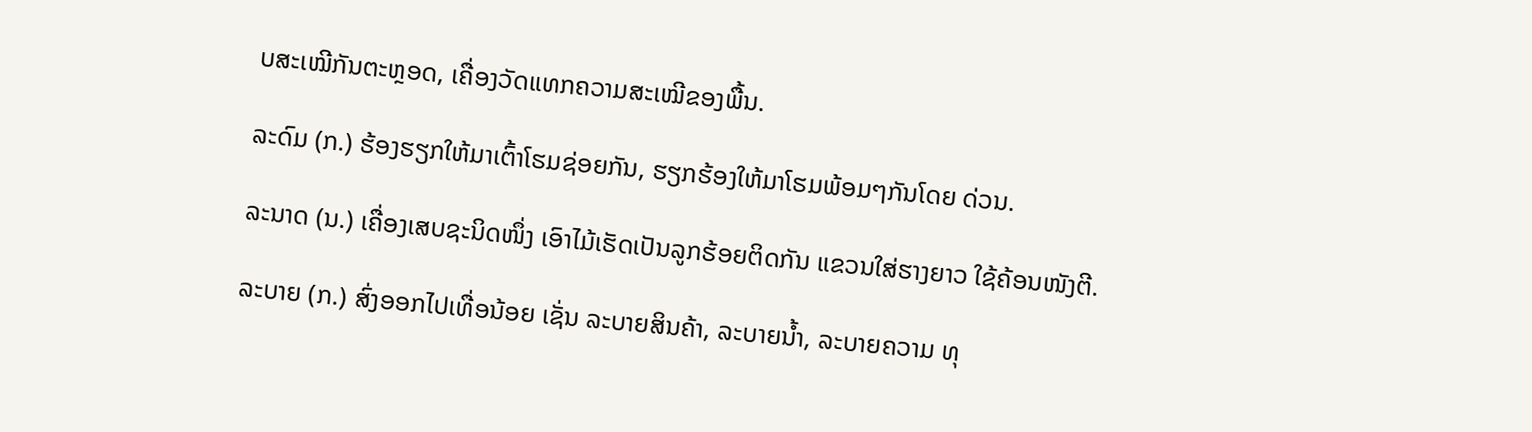ບສະເໝີກັນຕະຫຼອດ, ເຄື່ອງວັດແທກຄວາມສະເໝີຂອງພື້ນ.

ລະດົມ (ກ.) ຮ້ອງຮຽກໃຫ້ມາເຕົ້າໂຮມຊ່ອຍກັນ, ຮຽກຮ້ອງໃຫ້ມາໂຮມພ້ອມໆກັນໂດຍ ດ່ວນ.

ລະນາດ (ນ.) ເຄື່ອງເສບຊະນິດໜຶ່ງ ເອົາໄມ້ເຮັດເປັນລູກຮ້ອຍຕິດກັນ ແຂວນໃສ່ຮາງຍາວ ໃຊ້ຄ້ອນໜັງຕີ.

ລະບາຍ (ກ.) ສົ່ງອອກໄປເທື່ອນ້ອຍ ເຊັ່ນ ລະບາຍສິນຄ້າ, ລະບາຍນໍ້າ, ລະບາຍຄວາມ ທຸ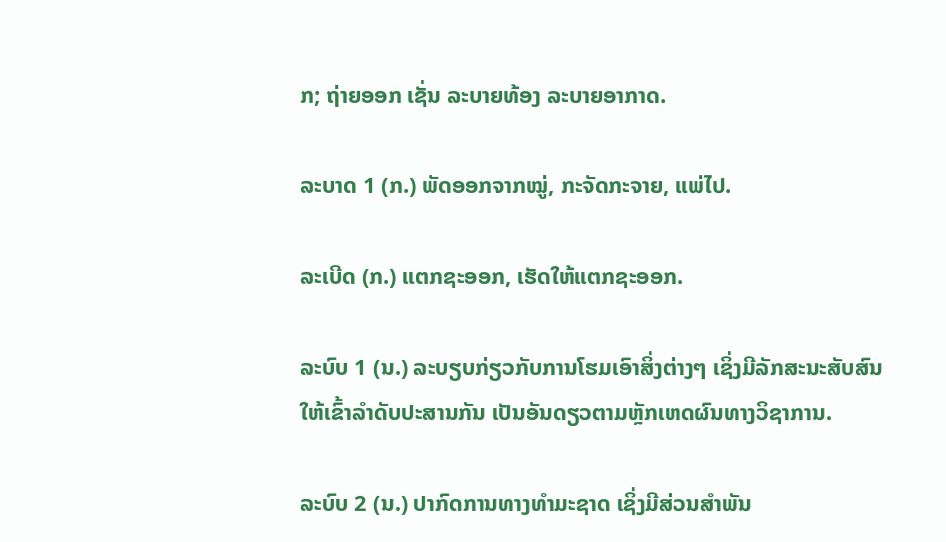ກ; ຖ່າຍອອກ ເຊັ່ນ ລະບາຍທ້ອງ ລະບາຍອາກາດ.

ລະບາດ 1 (ກ.) ພັດອອກຈາກໝູ່, ກະຈັດກະຈາຍ, ແພ່ໄປ.

ລະເບີດ (ກ.) ແຕກຊະອອກ, ເຮັດໃຫ້ແຕກຊະອອກ.

ລະບົບ 1 (ນ.) ລະບຽບກ່ຽວກັບການໂຮມເອົາສິ່ງຕ່າງໆ ເຊິ່ງມີລັກສະນະສັບສົນ ໃຫ້ເຂົ້າລໍາດັບປະສານກັນ ເປັນອັນດຽວຕາມຫຼັກເຫດຜົນທາງວິຊາການ.

ລະບົບ 2 (ນ.) ປາກົດການທາງທໍາມະຊາດ ເຊິ່ງມີສ່ວນສໍາພັນ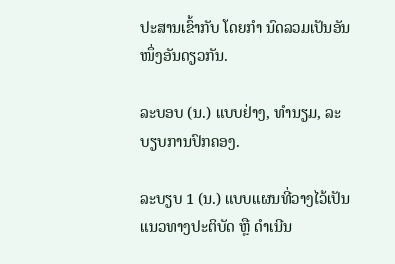ປະສານເຂົ້າກັບ ໂດຍກໍາ ນົດລວມເປັນອັນໜຶ່ງອັນດຽວກັນ.

ລະບອບ (ນ.) ແບບຢ່າງ, ທໍານຽມ, ລະບຽບການປົກຄອງ.

ລະບຽບ 1 (ນ.) ແບບແຜນທີ່ວາງໄວ້ເປັນແນວທາງປະຕິບັດ ຫຼື ດໍາເນີນ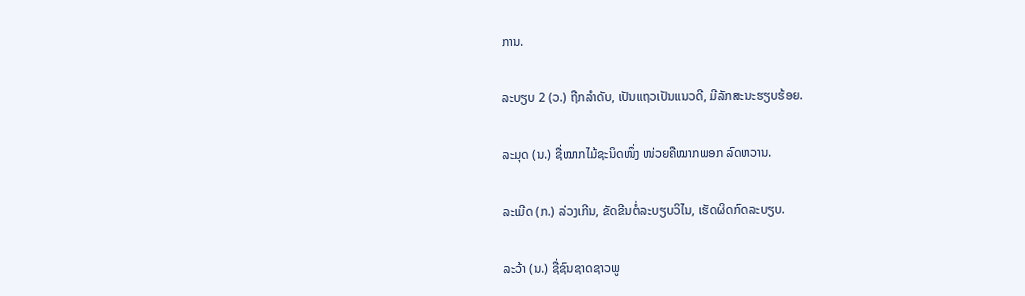ການ.

ລະບຽບ 2 (ວ.) ຖືກລໍາດັບ, ເປັນແຖວເປັນແນວດີ, ມີລັກສະນະຮຽບຮ້ອຍ.

ລະມຸດ (ນ.) ຊື່ໝາກໄມ້ຊະນິດໜຶ່ງ ໜ່ວຍຄືໝາກພອກ ລົດຫວານ.

ລະເມີດ (ກ.) ລ່ວງເກີນ, ຂັດຂີນຕໍ່ລະບຽບວິໄນ, ເຮັດຜິດກົດລະບຽບ.

ລະວ້າ (ນ.) ຊື່ຊົນຊາດຊາວພູ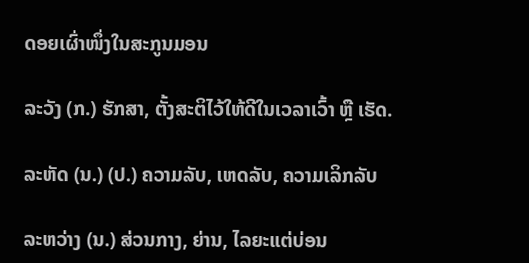ດອຍເຜົ່າໜຶ່ງໃນສະກູນມອນ

ລະວັງ (ກ.) ຮັກສາ, ຕັ້ງສະຕິໄວ້ໃຫ້ດີໃນເວລາເວົ້າ ຫຼື ເຮັດ.

ລະຫັດ (ນ.) (ປ.) ຄວາມລັບ, ເຫດລັບ, ຄວາມເລິກລັບ

ລະຫວ່າງ (ນ.) ສ່ວນກາງ, ຍ່ານ, ໄລຍະແຕ່ບ່ອນ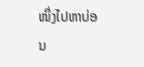ໜຶ່ງໄປຫາບ່ອນ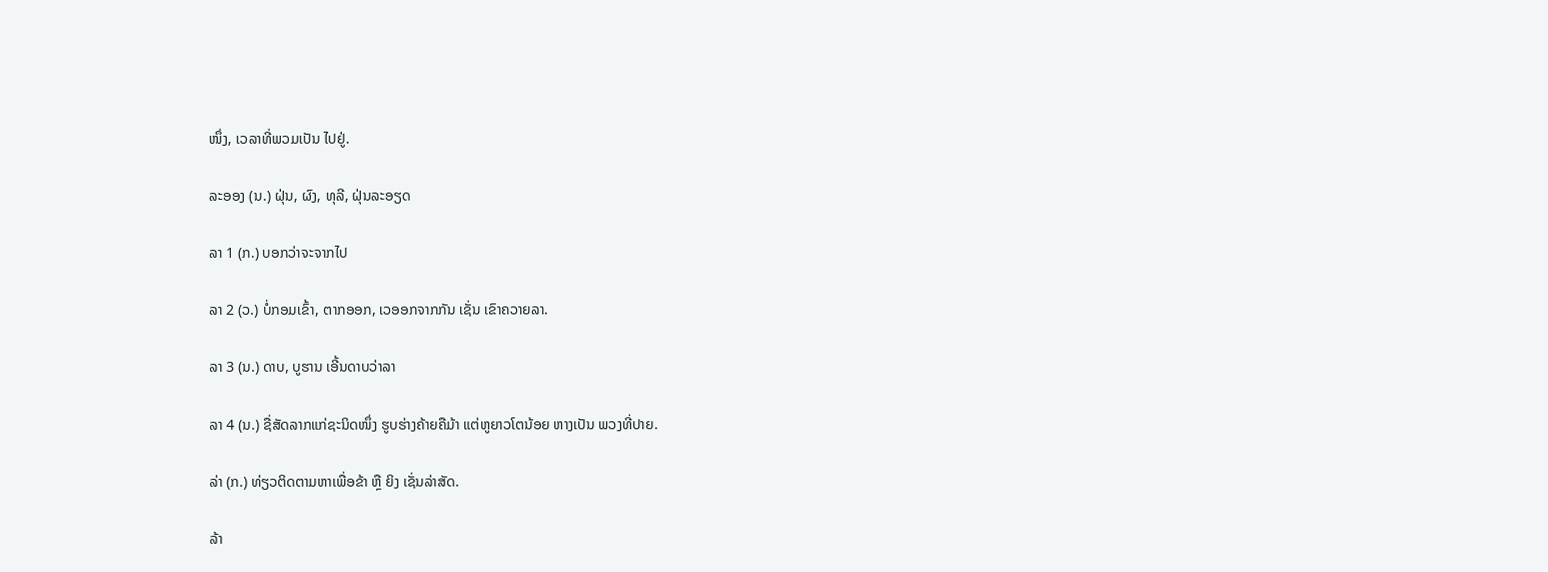ໜຶ່ງ, ເວລາທີ່ພວມເປັນ ໄປຢູ່.

ລະອອງ (ນ.) ຝຸ່ນ, ຜົງ, ທຸລີ, ຝຸ່ນລະອຽດ

ລາ 1 (ກ.) ບອກວ່າຈະຈາກໄປ

ລາ 2 (ວ.) ບໍ່ກອມເຂົ້າ, ຕາກອອກ, ເວອອກຈາກກັນ ເຊັ່ນ ເຂົາຄວາຍລາ.

ລາ 3 (ນ.) ດາບ, ບູຮານ ເອີ້ນດາບວ່າລາ

ລາ 4 (ນ.) ຊື່ສັດລາກແກ່ຊະນິດໜຶ່ງ ຮູບຮ່າງຄ້າຍຄືມ້າ ແຕ່ຫູຍາວໂຕນ້ອຍ ຫາງເປັນ ພວງທີ່ປາຍ.

ລ່າ (ກ.) ທ່ຽວຕິດຕາມຫາເພື່ອຂ້າ ຫຼື ຍິງ ເຊັ່ນລ່າສັດ.

ລ້າ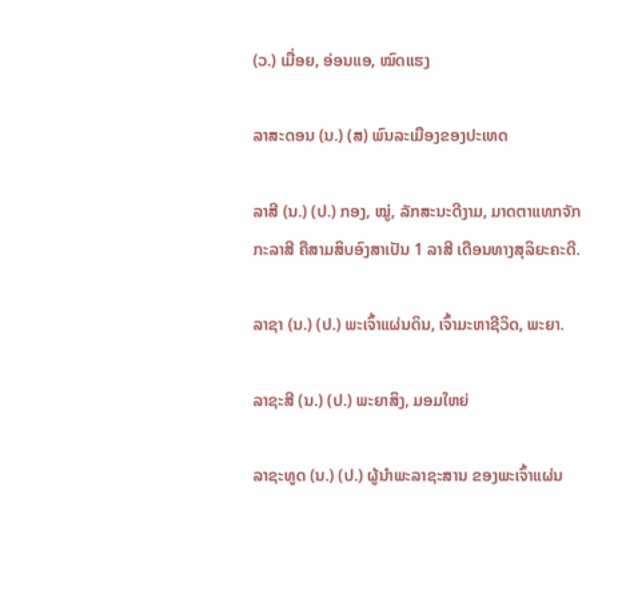(ວ.) ເມື່ອຍ, ອ່ອນແອ, ໝົດແຮງ

ລາສະດອນ (ນ.) (ສ) ພົນລະເມືອງຂອງປະເທດ

ລາສີ (ນ.) (ປ.) ກອງ, ໝູ່, ລັກສະນະດີງາມ, ມາດຕາແທກຈັກກະລາສີ ຄືສາມສິບອົງສາເປັນ 1 ລາສີ ເດືອນທາງສຸລິຍະຄະດີ.

ລາຊາ (ນ.) (ປ.) ພະເຈົ້າແຜ່ນດິນ, ເຈົ້າມະຫາຊີວິດ, ພະຍາ.

ລາຊະສີ (ນ.) (ປ.) ພະຍາສິງ, ມອມໃຫຍ່

ລາຊະທູດ (ນ.) (ປ.) ຜູ້ນໍາພະລາຊະສານ ຂອງພະເຈົ້າແຜ່ນ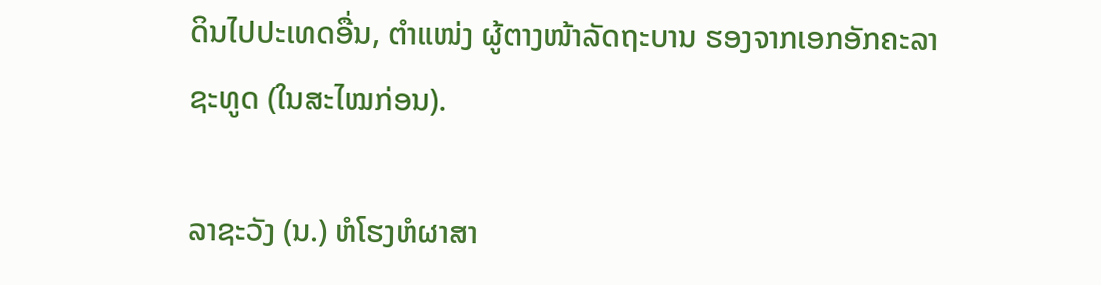ດິນໄປປະເທດອື່ນ, ຕໍາແໜ່ງ ຜູ້ຕາງໜ້າລັດຖະບານ ຮອງຈາກເອກອັກຄະລາຊະທູດ (ໃນສະໄໝກ່ອນ).

ລາຊະວັງ (ນ.) ຫໍໂຮງຫໍຜາສາ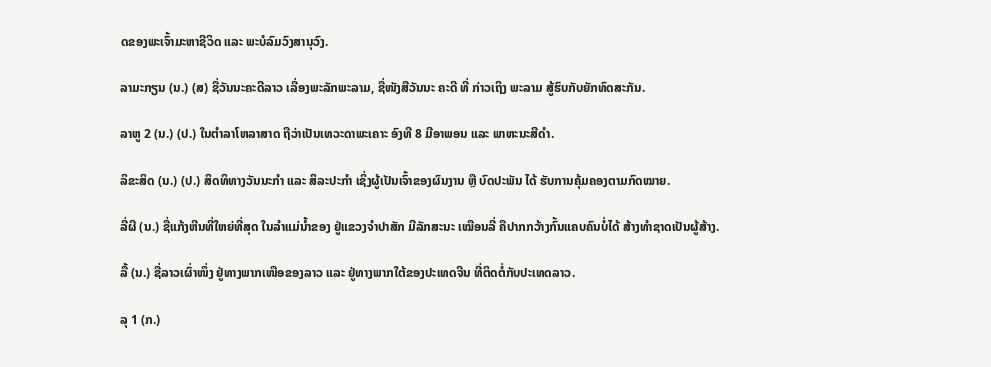ດຂອງພະເຈົ້າມະຫາຊີວິດ ແລະ ພະບໍລົມວົງສານຸວົງ.

ລາມະກຽນ (ນ.) (ສ) ຊື່ວັນນະຄະດີລາວ ເລື່ອງພະລັກພະລາມ, ຊື່ໜັງສືວັນນະ ຄະດີ ທີ່ ກ່າວເຖິງ ພະລາມ ສູ້ຮົບກັບຍັກທົດສະກັນ.

ລາຫູ 2 (ນ.) (ປ.) ໃນຕໍາລາໂຫລາສາດ ຖືວ່າເປັນເທວະດາພະເຄາະ ອົງທີ 8 ມີອາພອນ ແລະ ພາຫະນະສີດໍາ.

ລິຂະສິດ (ນ.) (ປ.) ສິດທິທາງວັນນະກໍາ ແລະ ສິລະປະກໍາ ເຊິ່ງຜູ້ເປັນເຈົ້າຂອງຜົນງານ ຫຼື ບົດປະພັນ ໄດ້ ຮັບການຄຸ້ມຄອງຕາມກົດໝາຍ.

ລີ່ຜີ (ນ.) ຊື່ແກ້ງຫີນທີ່ໃຫຍ່ທີ່ສຸດ ໃນລໍາແມ່ນໍ້າຂອງ ຢູ່ແຂວງຈໍາປາສັກ ມີລັກສະນະ ເໝືອນລີ່ ຄືປາກກວ້າງກົ້ນແຄບຄົນບໍ່ໄດ້ ສ້າງທໍາຊາດເປັນຜູ້ສ້າງ.

ລື້ (ນ.) ຊື່ລາວເຜົ່າໜຶ່ງ ຢູ່ທາງພາກເໜືອຂອງລາວ ແລະ ຢູ່ທາງພາກໃຕ້ຂອງປະເທດຈີນ ທີ່ຕິດຕໍ່ກັບປະເທດລາວ.

ລຸ 1 (ກ.)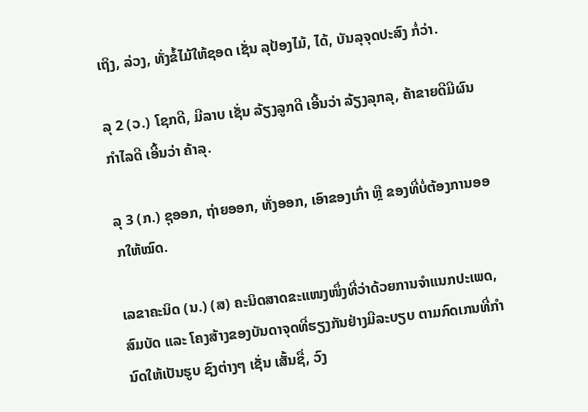ເຖິງ, ລ່ວງ, ທັ່ງຂໍ້ໄມ້ໃຫ້ຊອດ ເຊັ່ນ ລຸປ້ອງໄມ້, ໄດ້, ບັນລຸຈຸດປະສົງ ກໍ່ວ່າ.

ລຸ 2 (ວ.) ໂຊກດີ, ມີລາບ ເຊັ່ນ ລ້ຽງລູກດີ ເອີ້ນວ່າ ລ້ຽງລຸກລຸ, ຄ້າຂາຍດີມີຜົນກຳໄລດີ ເອີ້ນວ່າ ຄ້າລຸ.

ລຸ 3 (ກ.) ຊຸອອກ, ຖ່າຍອອກ, ທັ່ງອອກ, ເອົາຂອງເກົ່າ ຫຼື ຂອງທີ່ບໍ່ຕ້ອງການອອກໃຫ້ໝົດ.

ເລຂາຄະນິດ (ນ.) (ສ) ຄະນິດສາດຂະແໜງໜຶ່ງທີ່ວ່າດ້ວຍການຈໍາແນກປະເພດ, ສົມບັດ ແລະ ໂຄງສ້າງຂອງບັນດາຈຸດທີ່ຮຽງກັນຢ່າງມີລະບຽບ ຕາມກົດເກນທີ່ກໍານົດໃຫ້ເປັນຮູບ ຊົງຕ່າງໆ ເຊັ່ນ ເສັ້ນຊື່, ວົງ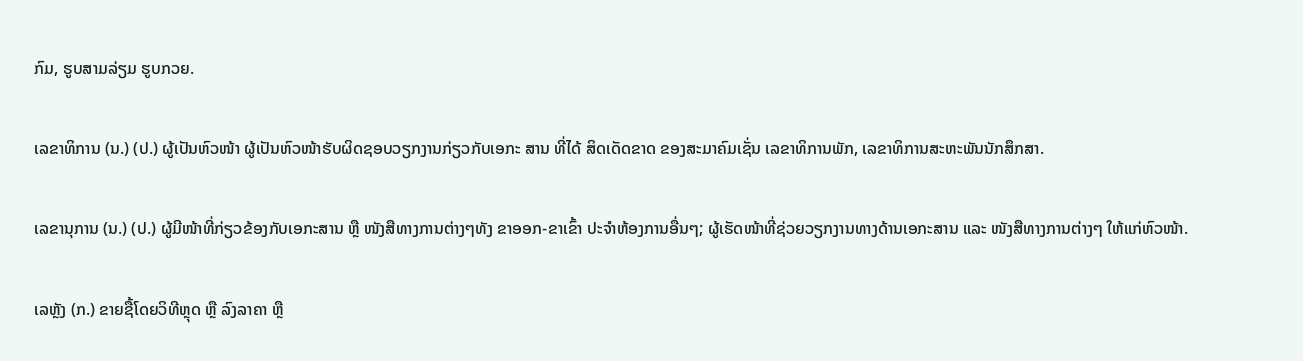ກົມ, ຮູບສາມລ່ຽມ ຮູບກວຍ.

ເລຂາທິການ (ນ.) (ປ.) ຜູ້ເປັນຫົວໜ້າ ຜູ້ເປັນຫົວໜ້າຮັບຜິດຊອບວຽກງານກ່ຽວກັບເອກະ ສານ ທີ່ໄດ້ ສິດເດັດຂາດ ຂອງສະມາຄົມເຊັ່ນ ເລຂາທິການພັກ, ເລຂາທິການສະຫະພັນນັກສຶກສາ.

ເລຂານຸການ (ນ.) (ປ.) ຜູ້ມີໜ້າທີ່ກ່ຽວຂ້ອງກັບເອກະສານ ຫຼື ໜັງສືທາງການຕ່າງໆທັງ ຂາອອກ-ຂາເຂົ້າ ປະຈໍາຫ້ອງການອື່ນໆ; ຜູ້ເຮັດໜ້າທີ່ຊ່ວຍວຽກງານທາງດ້ານເອກະສານ ແລະ ໜັງສືທາງການຕ່າງໆ ໃຫ້ແກ່ຫົວໜ້າ.

ເລຫຼັງ (ກ.) ຂາຍຊື້ໂດຍວິທີຫຼຸດ ຫຼື ລົງລາຄາ ຫຼື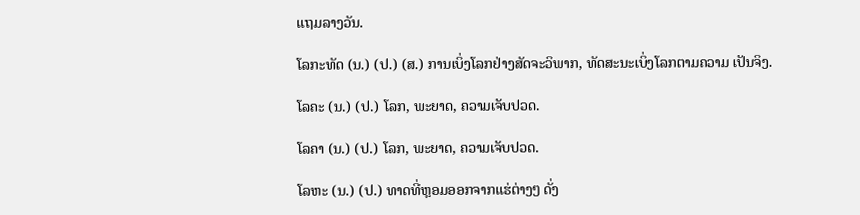ແຖມລາງວັນ.

ໂລກະທັດ (ນ.) (ປ.) (ສ.) ການເບິ່ງໂລກຢ່າງສັດຈະວິພາກ, ທັດສະນະເບິ່ງໂລກຕາມຄວາມ ເປັນຈິງ.

ໂລຄະ (ນ.) (ປ.) ໂລກ, ພະຍາດ, ຄວາມເຈັບປວດ.

ໂລຄາ (ນ.) (ປ.) ໂລກ, ພະຍາດ, ຄວາມເຈັບປວດ.

ໂລຫະ (ນ.) (ປ.) ທາດທີ່ຫຼອມອອກຈາກແຮ່ຕ່າງໆ ດັ່ງ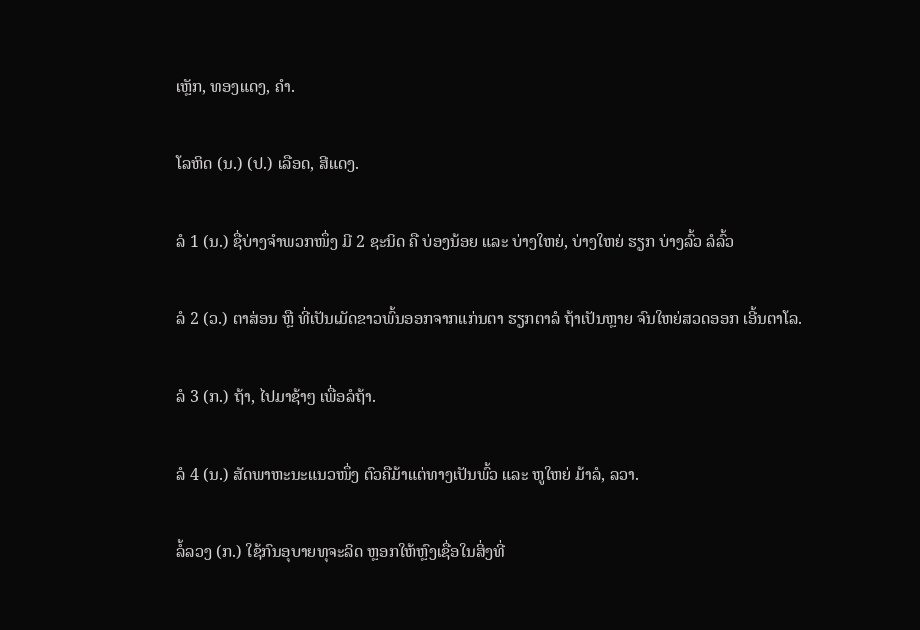ເຫຼັກ, ທອງແດງ, ຄໍາ.

ໂລຫິດ (ນ.) (ປ.) ເລືອດ, ສີແດງ.

ລໍ 1 (ນ.) ຊື່ບ່າງຈໍາພວກໜຶ່ງ ມີ 2 ຊະນິດ ຄື ບ່ອງນ້ອຍ ແລະ ບ່າງໃຫຍ່, ບ່າງໃຫຍ່ ຮຽກ ບ່າງລົ້ວ ລໍລົ້ວ

ລໍ 2 (ວ.) ຕາສ່ອນ ຫຼື ທີ່ເປັນເມັດຂາວພົ້ນອອກຈາກແກ່ນຕາ ຮຽກຕາລໍ ຖ້າເປັນຫຼາຍ ຈົນໃຫຍ່ສວດອອກ ເອີ້ນຕາໂລ.

ລໍ 3 (ກ.) ຖ້າ, ໄປມາຊ້າໆ ເພື່ອລໍຖ້າ.

ລໍ 4 (ນ.) ສັດພາຫະນະແນວໜຶ່ງ ຕົວຄືມ້າແຕ່ທາງເປັນພົ້ວ ແລະ ຫູໃຫຍ່ ມ້າລໍ, ລວາ.

ລໍ້ລວງ (ກ.) ໃຊ້ກົນອຸບາຍທຸຈະລິດ ຫຼອກໃຫ້ຫຼົງເຊື່ອໃນສິ່ງທີ່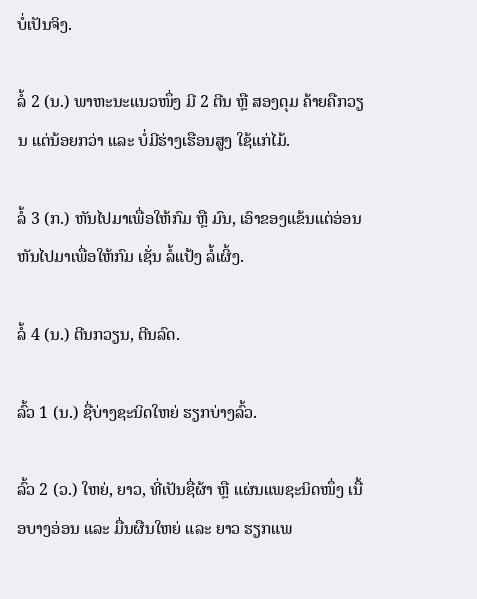ບໍ່ເປັນຈິງ.

ລໍ້ 2 (ນ.) ພາຫະນະແນວໜຶ່ງ ມີ 2 ຕີນ ຫຼື ສອງດຸມ ຄ້າຍຄືກວຽນ ແຕ່ນ້ອຍກວ່າ ແລະ ບໍ່ມີຮ່າງເຮືອນສູງ ໃຊ້ແກ່ໄມ້.

ລໍ້ 3 (ກ.) ຫັນໄປມາເພື່ອໃຫ້ກົມ ຫຼື ມົນ, ເອົາຂອງແຂ້ນແຕ່ອ່ອນ ຫັນໄປມາເພື່ອໃຫ້ກົມ ເຊັ່ນ ລໍ້ແປ້ງ ລໍ້ເຜິ້ງ.

ລໍ້ 4 (ນ.) ຕີນກວຽນ, ຕີນລົດ.

ລົ້ວ 1 (ນ.) ຊື່ບ່າງຊະນິດໃຫຍ່ ຮຽກບ່າງລົ້ວ.

ລົ້ວ 2 (ວ.) ໃຫຍ່, ຍາວ, ທີ່ເປັນຊື່ຜ້າ ຫຼື ແຜ່ນແພຊະນິດໜຶ່ງ ເນື້ອບາງອ່ອນ ແລະ ມື່ນຜືນໃຫຍ່ ແລະ ຍາວ ຮຽກແພ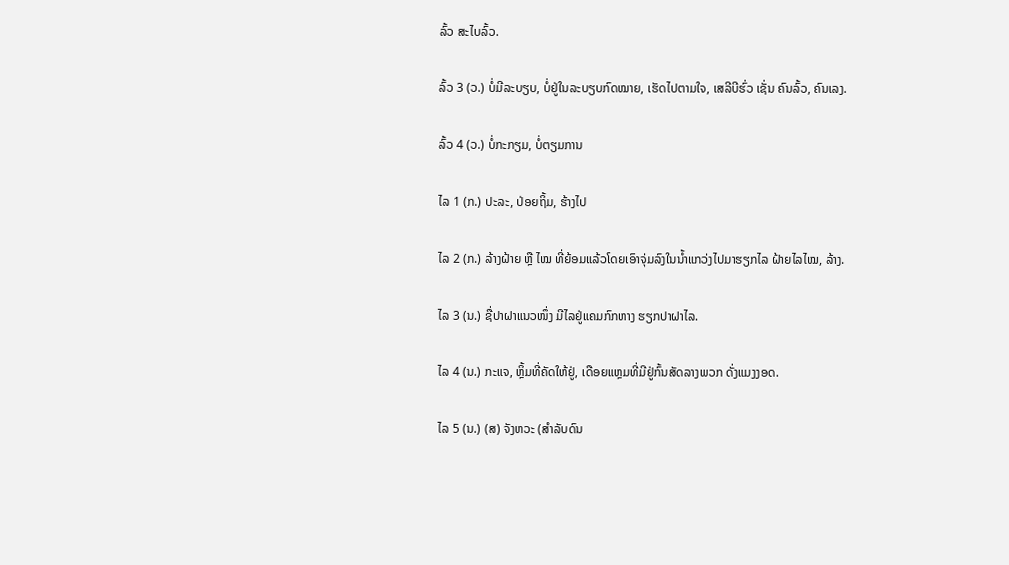ລົ້ວ ສະໄບລົ້ວ.

ລົ້ວ 3 (ວ.) ບໍ່ມີລະບຽບ, ບໍ່ຢູ່ໃນລະບຽບກົດໝາຍ, ເຮັດໄປຕາມໃຈ, ເສລີບີຮົ່ວ ເຊັ່ນ ຄົນລົ້ວ, ຄົນເລງ.

ລົ້ວ 4 (ວ.) ບໍ່ກະກຽມ, ບໍ່ຕຽມການ

ໄລ 1 (ກ.) ປະລະ, ປ່ອຍຖິ້ມ, ຮ້າງໄປ

ໄລ 2 (ກ.) ລ້າງຝ້າຍ ຫຼື ໄໝ ທີ່ຍ້ອມແລ້ວໂດຍເອົາຈຸ່ມລົງໃນນໍ້າແກວ່ງໄປມາຮຽກໄລ ຝ້າຍໄລໄໝ, ລ້າງ.

ໄລ 3 (ນ.) ຊື່ປາຝາແນວໜຶ່ງ ມີໄລຢູ່ແຄມກົກຫາງ ຮຽກປາຝາໄລ.

ໄລ 4 (ນ.) ກະແຈ, ຫຼິ້ມທີ່ຄັດໃຫ້ຢູ່, ເດືອຍແຫຼມທີ່ມີຢູ່ກົ້ນສັດລາງພວກ ດັ່ງແມງງອດ.

ໄລ 5 (ນ.) (ສ) ຈັງຫວະ (ສໍາລັບດົນ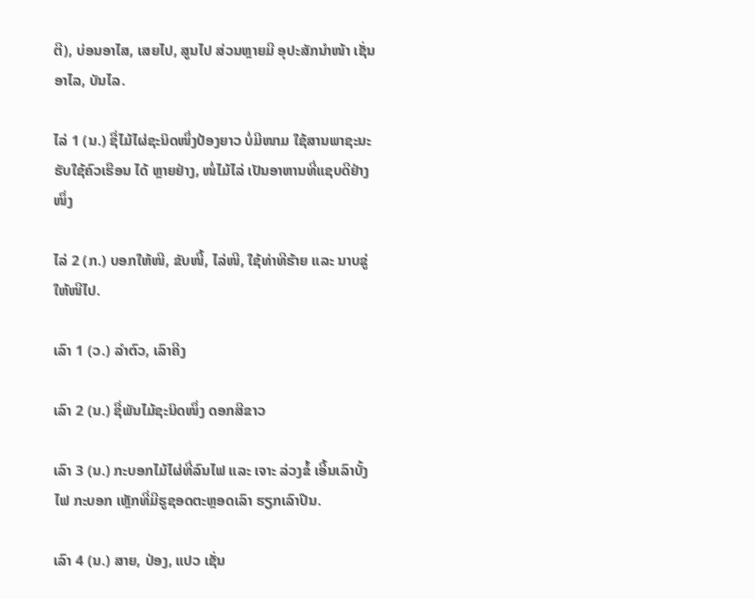ຕີ), ບ່ອນອາໄສ, ເສຍໄປ, ສູນໄປ ສ່ວນຫຼາຍມີ ອຸປະສັກນໍາໜ້າ ເຊັ່ນ ອາໄລ, ບັນໄລ.

ໄລ່ 1 (ນ.) ຊື່ໄມ້ໄຜ່ຊະນິດໜຶ່ງປ້ອງຍາວ ບໍ່ມີໜາມ ໃຊ້ສານພາຊະນະຮັບໃຊ້ຄົວເຮືອນ ໄດ້ ຫຼາຍຢ່າງ, ໜໍ່ໄມ້ໄລ່ ເປັນອາຫານທີ່ແຊບດີຢ່າງໜຶ່ງ

ໄລ່ 2 (ກ.) ບອກໃຫ້ໜີ, ຂັບໜີ້, ໄລ່ໜີ, ໃຊ້ທ່າທີຮ້າຍ ແລະ ນາບຂູ່ໃຫ້ໜີໄປ.

ເລົາ 1 (ວ.) ລໍາຕົວ, ເລົາຄີງ

ເລົາ 2 (ນ.) ຊື່ພັນໄມ້ຊະນິດໜຶ່ງ ດອກສີຂາວ

ເລົາ 3 (ນ.) ກະບອກໄມ້ໄຜ່ທີ່ລົນໄຟ ແລະ ເຈາະ ລ່ວງຂໍ້ ເອີ້ນເລົາບັ້ງໄຟ ກະບອກ ເຫຼັກທີ່ມີຮູຊອດຕະຫຼອດເລົາ ຮຽກເລົາປືນ.

ເລົາ 4 (ນ.) ສາຍ, ປ່ອງ, ແປວ ເຊັ່ນ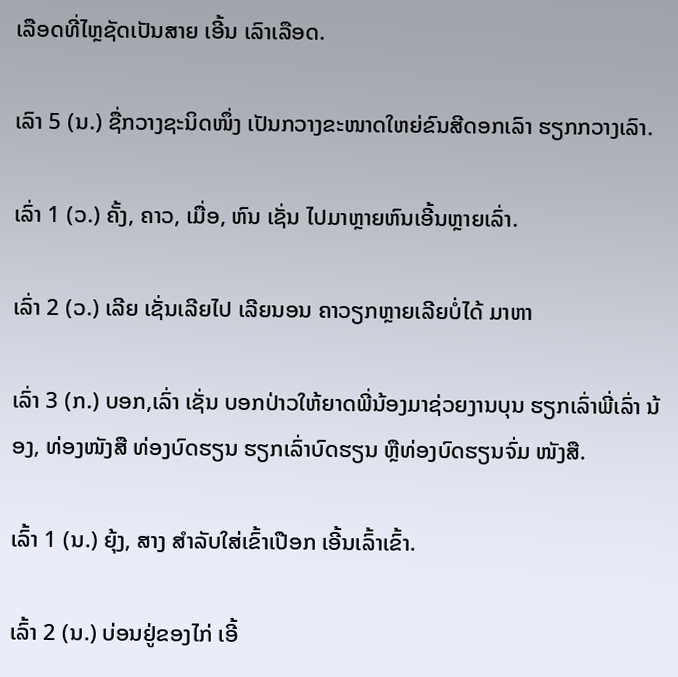ເລືອດທີ່ໄຫຼຊັດເປັນສາຍ ເອີ້ນ ເລົາເລືອດ.

ເລົາ 5 (ນ.) ຊື່ກວາງຊະນິດໜຶ່ງ ເປັນກວາງຂະໜາດໃຫຍ່ຂົນສີດອກເລົາ ຮຽກກວາງເລົາ.

ເລົ່າ 1 (ວ.) ຄັ້ງ, ຄາວ, ເມື່ອ, ຫົນ ເຊັ່ນ ໄປມາຫຼາຍຫົນເອີ້ນຫຼາຍເລົ່າ.

ເລົ່າ 2 (ວ.) ເລີຍ ເຊັ່ນເລີຍໄປ ເລີຍນອນ ຄາວຽກຫຼາຍເລີຍບໍ່ໄດ້ ມາຫາ

ເລົ່າ 3 (ກ.) ບອກ,ເລົ່າ ເຊັ່ນ ບອກປ່າວໃຫ້ຍາດພີ່ນ້ອງມາຊ່ວຍງານບຸນ ຮຽກເລົ່າພີ່ເລົ່າ ນ້ອງ, ທ່ອງໜັງສື ທ່ອງບົດຮຽນ ຮຽກເລົ່າບົດຮຽນ ຫຼືທ່ອງບົດຮຽນຈົ່ມ ໜັງສື.

ເລົ້າ 1 (ນ.) ຍຸ້ງ, ສາງ ສໍາລັບໃສ່ເຂົ້າເປືອກ ເອີ້ນເລົ້າເຂົ້າ.

ເລົ້າ 2 (ນ.) ບ່ອນຢູ່ຂອງໄກ່ ເອີ້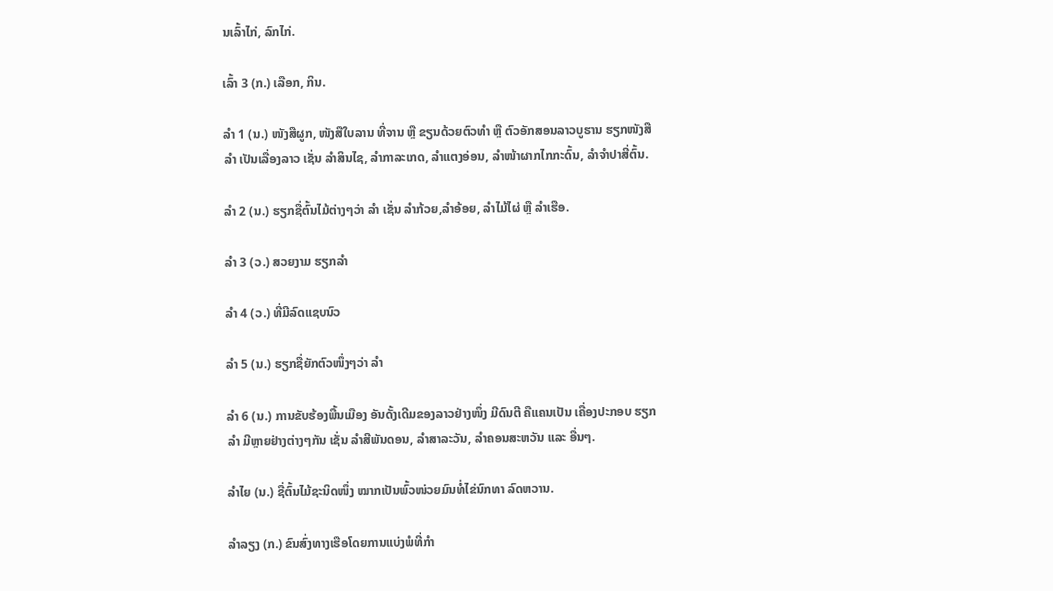ນເລົ້າໄກ່, ລົກໄກ່.

ເລົ້າ 3 (ກ.) ເລືອກ, ກິນ.

ລໍາ 1 (ນ.) ໜັງສືຜູກ, ໜັງສືໃບລານ ທີ່ຈານ ຫຼື ຂຽນດ້ວຍຕົວທໍາ ຫຼື ຕົວອັກສອນລາວບູຮານ ຮຽກໜັງສືລໍາ ເປັນເລື່ອງລາວ ເຊັ່ນ ລໍາສິນໄຊ, ລໍາກາລະເກດ, ລໍາແຕງອ່ອນ, ລໍາໜ້າຜາກໄກກະດົ້ນ, ລໍາຈໍາປາສີ່ຕົ້ນ.

ລໍາ 2 (ນ.) ຮຽກຊື່ຕົ້ນໄມ້ຕ່າງໆວ່າ ລໍາ ເຊັ່ນ ລໍາກ້ວຍ,ລໍາອ້ອຍ, ລໍາໄມ້ໄຜ່ ຫຼື ລໍາເຮືອ.

ລໍາ 3 (ວ.) ສວຍງາມ ຮຽກລໍາ

ລໍາ 4 (ວ.) ທີ່ມີລົດແຊບນົວ

ລໍາ 5 (ນ.) ຮຽກຊື່ຍັກຕົວໜຶ່ງໆວ່າ ລໍາ

ລໍາ 6 (ນ.) ການຂັບຮ້ອງພື້ນເມືອງ ອັນດັ້ງເດີມຂອງລາວຢ່າງໜຶ່ງ ມີດົນຕີ ຄືແຄນເປັນ ເຄື່ອງປະກອບ ຮຽກລໍາ ມີຫຼາຍຢ່າງຕ່າງໆກັນ ເຊັ່ນ ລໍາສີພັນດອນ, ລໍາສາລະວັນ, ລໍາຄອນສະຫວັນ ແລະ ອື່ນໆ.

ລໍາໄຍ (ນ.) ຊື່ຕົ້ນໄມ້ຊະນິດໜຶ່ງ ໝາກເປັນພົ້ວໜ່ວຍມົນທໍ່ໄຂ່ນົກທາ ລົດຫວານ.

ລໍາລຽງ (ກ.) ຂົນສົ່ງທາງເຮືອໂດຍການແບ່ງພໍທີ່ກໍາ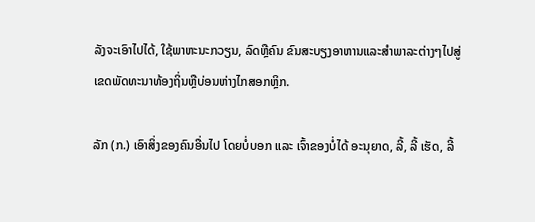ລັງຈະເອົາໄປໄດ້, ໃຊ້ພາຫະນະກວຽນ, ລົດຫຼືຄົນ ຂົນສະບຽງອາຫານແລະສໍາພາລະຕ່າງໆໄປສູ່ເຂດພັດທະນາທ້ອງຖິ່ນຫຼືບ່ອນຫ່າງໄກສອກຫຼິກ.

ລັກ (ກ.) ເອົາສິ່ງຂອງຄົນອື່ນໄປ ໂດຍບໍ່ບອກ ແລະ ເຈົ້າຂອງບໍ່ໄດ້ ອະນຸຍາດ, ລີ້, ລີ້ ເຮັດ, ລີ້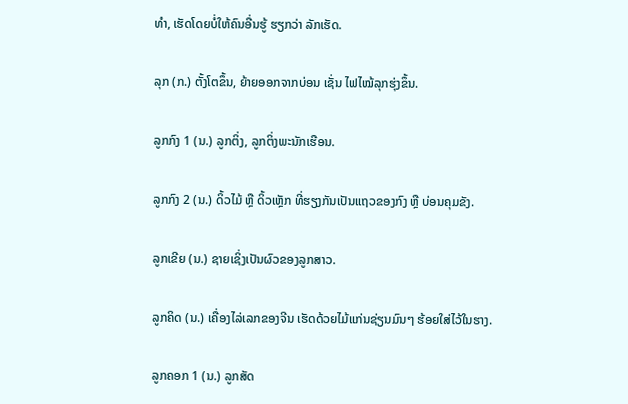ທໍາ, ເຮັດໂດຍບໍ່ໃຫ້ຄົນອື່ນຮູ້ ຮຽກວ່າ ລັກເຮັດ.

ລຸກ (ກ.) ຕັ້ງໂຕຂຶ້ນ, ຍ້າຍອອກຈາກບ່ອນ ເຊັ່ນ ໄຟໄໝ້ລຸກຮຸ່ງຂຶ້ນ.

ລູກກົງ 1 (ນ.) ລູກຕິ່ງ, ລູກຕິ່ງພະນັກເຮືອນ.

ລູກກົງ 2 (ນ.) ດິ້ວໄມ້ ຫຼື ດິ້ວເຫຼັກ ທີ່ຮຽງກັນເປັນແຖວຂອງກົງ ຫຼື ບ່ອນຄຸມຂັງ.

ລູກເຂີຍ (ນ.) ຊາຍເຊິ່ງເປັນຜົວຂອງລູກສາວ.

ລູກຄິດ (ນ.) ເຄື່ອງໄລ່ເລກຂອງຈີນ ເຮັດດ້ວຍໄມ້ແກ່ນຊ່ຽນມົນໆ ຮ້ອຍໃສ່ໄວ້ໃນຮາງ.

ລູກຄອກ 1 (ນ.) ລູກສັດ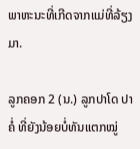ພາຫະນະທີ່ເກີດຈາກແມ່ທີ່ລ້ຽງມາ.

ລູກຄອກ 2 (ນ.) ລູກປາໂດ ປາຄໍ່ ທີ່ຍັງນ້ອຍບໍ່ທັນແຕກໝູ່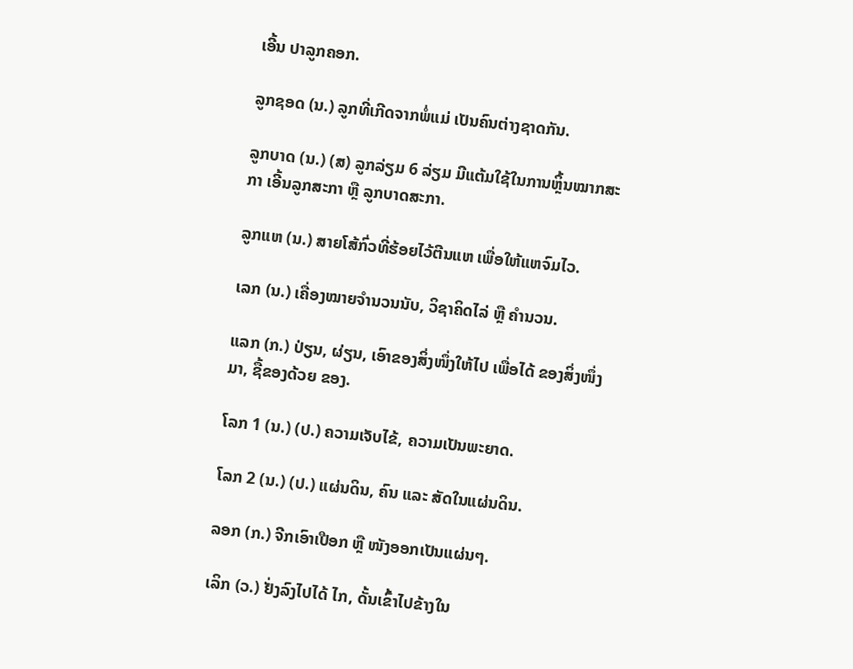ເອີ້ນ ປາລູກຄອກ.

ລູກຊອດ (ນ.) ລູກທີ່ເກີດຈາກພໍ່ແມ່ ເປັນຄົນຕ່າງຊາດກັນ.

ລູກບາດ (ນ.) (ສ) ລູກລ່ຽມ 6 ລ່ຽມ ມີແຕ້ມໃຊ້ໃນການຫຼິ້ນໝາກສະກາ ເອີ້ນລູກສະກາ ຫຼື ລູກບາດສະກາ.

ລູກແຫ (ນ.) ສາຍໂສ້ກົ່ວທີ່ຮ້ອຍໄວ້ຕີນແຫ ເພື່ອໃຫ້ແຫຈົມໄວ.

ເລກ (ນ.) ເຄື່ອງໝາຍຈໍານວນນັບ, ວິຊາຄິດໄລ່ ຫຼື ຄໍານວນ.

ແລກ (ກ.) ປ່ຽນ, ຜ່ຽນ, ເອົາຂອງສິ່ງໜຶ່ງໃຫ້ໄປ ເພື່ອໄດ້ ຂອງສິ່ງໜຶ່ງມາ, ຊື້ຂອງດ້ວຍ ຂອງ.

ໂລກ 1 (ນ.) (ປ.) ຄວາມເຈັບໄຂ້, ຄວາມເປັນພະຍາດ.

ໂລກ 2 (ນ.) (ປ.) ແຜ່ນດິນ, ຄົນ ແລະ ສັດໃນແຜ່ນດິນ.

ລອກ (ກ.) ຈີກເອົາເປືອກ ຫຼື ໜັງອອກເປັນແຜ່ນໆ.

ເລິກ (ວ.) ຢັ່ງລົງໄປໄດ້ ໄກ, ດັ້ນເຂົ້າໄປຂ້າງໃນ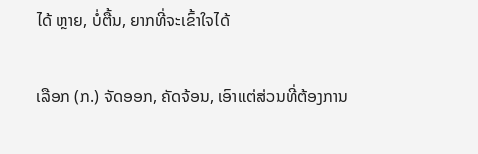ໄດ້ ຫຼາຍ, ບໍ່ຕື້ນ, ຍາກທີ່ຈະເຂົ້າໃຈໄດ້

ເລືອກ (ກ.) ຈັດອອກ, ຄັດຈ້ອນ, ເອົາແຕ່ສ່ວນທີ່ຕ້ອງການ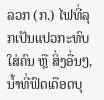ລວກ (ກ.) ໄຟທີ່ລຸກເປັນແປວກະທົບໃສ່ຄົນ ຫຼື ສິ່ງອື່ນໆ, ນໍ້າທີ່ຟົດເດືອດບຸ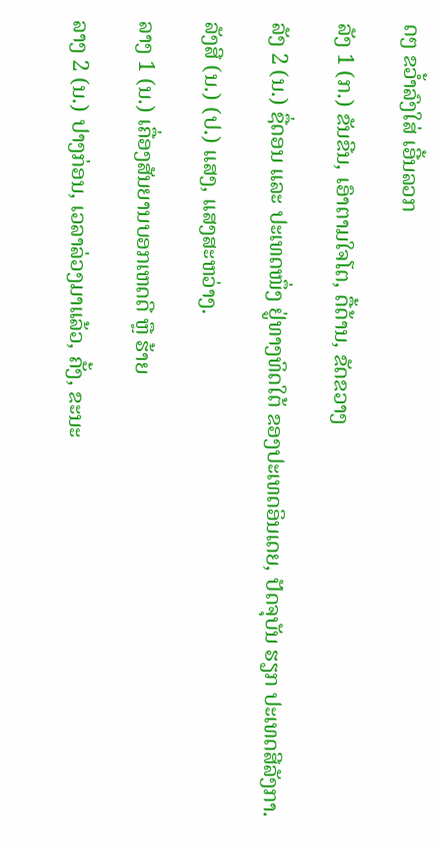ດໆ ຂວ້ຳລົງໃສ່ ເອີ້ນລວກ

ລັງ 1 (ກ.) ຂັນຂີນ, ເອົາຕາມໃຈໂຕ, ດື້ດ້ານ, ຂັດຂວາງ

ລັງ 2 (ນ.) ຊື່ດອນ ແລະ ປະເທດໜຶ່ງ ຢູ່ທາງທິດໃຕ້ ຂອງປະເທດອິນເດຍ, ປັດຈຸບັນ ຮຽກ ປະເທດສີລັງກາ.

ລັງສີ (ນ.) (ປ.) ແສງ, ແສງສະຫວ່າງ.

ລາງ 1 (ນ.) ເຄື່ອງສັນຍານບອກເຫດດີ ຫຼື ຮ້າຍ

ລາງ 2 (ນ.) ປາງກ່ອນ, ເວລາລ່ວງມາແລ້ວ, ຄັ້ງ, ຂະນະ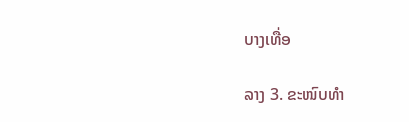ບາງເທື່ອ

ລາງ 3. ຂະໜົບທໍາ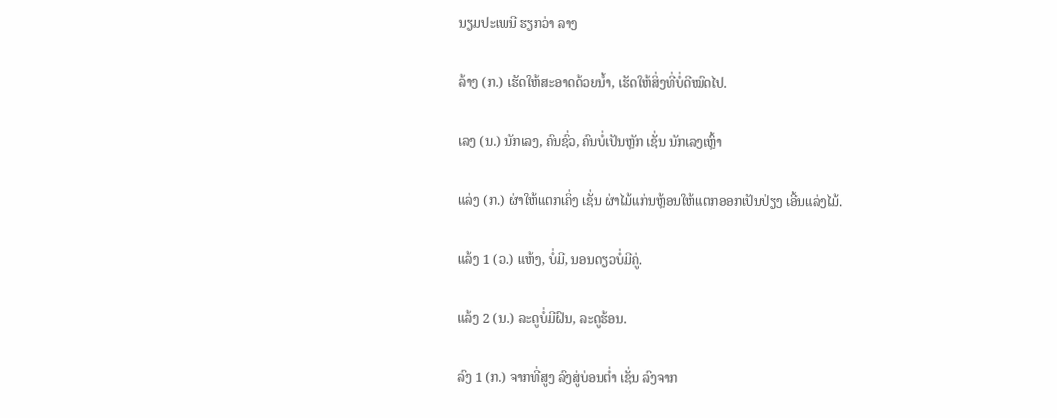ນຽມປະເພນີ ຮຽກວ່າ ລາງ

ລ້າງ (ກ.) ເຮັດໃຫ້ສະອາດດ້ວຍນໍ້າ, ເຮັດໃຫ້ສິ່ງທີ່ບໍ່ດີໝົດໄປ.

ເລງ (ນ.) ນັກເລງ, ຄົນຊົ່ວ, ຄົນບໍ່ເປັນຫຼັກ ເຊັ່ນ ນັກເລງເຫຼົ້າ

ແລ່ງ (ກ.) ຜ່າໃຫ້ແຕກເຄິ່ງ ເຊັ່ນ ຜ່າໄມ້ແກ່ນຫຼ້ອນໃຫ້ແຕກອອກເປັນປ່ຽງ ເອີ້ນແລ່ງໄມ້.

ແລ້ງ 1 (ວ.) ແຫ້ງ, ບໍ່ມີ, ນອນດຽວບໍ່ມີຄູ່.

ແລ້ງ 2 (ນ.) ລະດູບໍ່ມີຝົນ, ລະດູຮ້ອນ.

ລົງ 1 (ກ.) ຈາກທີ່ສູງ ລົງສູ່ບ່ອນຕໍ່າ ເຊັ່ນ ລົງຈາກ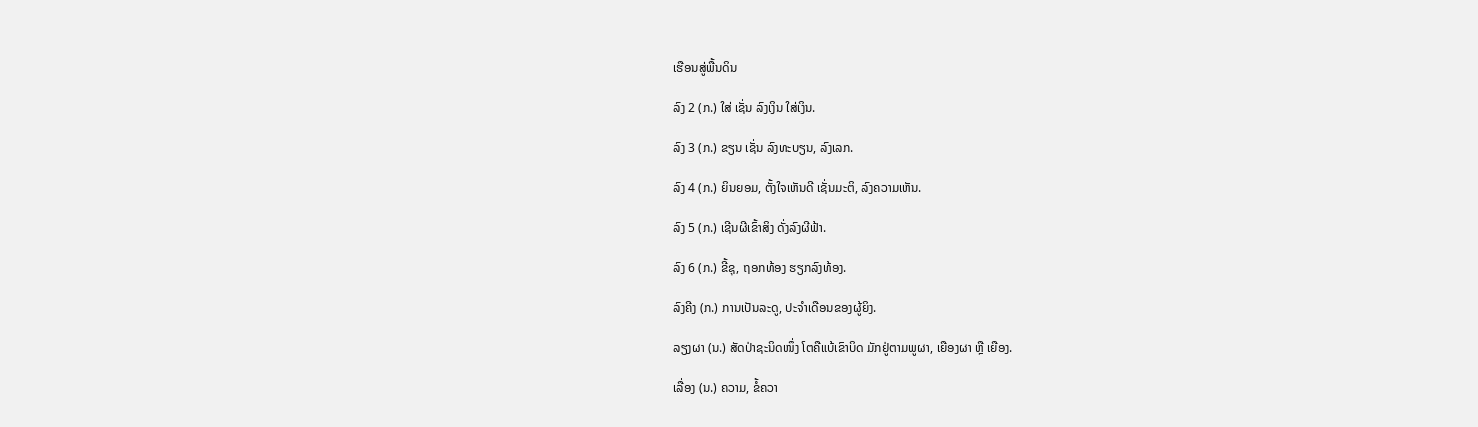ເຮືອນສູ່ພື້ນດິນ

ລົງ 2 (ກ.) ໃສ່ ເຊັ່ນ ລົງເງິນ ໃສ່ເງິນ.

ລົງ 3 (ກ.) ຂຽນ ເຊັ່ນ ລົງທະບຽນ, ລົງເລກ.

ລົງ 4 (ກ.) ຍິນຍອມ, ຕັ້ງໃຈເຫັນດີ ເຊັ່ນມະຕິ, ລົງຄວາມເຫັນ.

ລົງ 5 (ກ.) ເຊີນຜີເຂົ້າສິງ ດັ່ງລົງຜີຟ້າ.

ລົງ 6 (ກ.) ຂີ້ຊຸ, ຖອກທ້ອງ ຮຽກລົງທ້ອງ.

ລົງຄີງ (ກ.) ການເປັນລະດູ, ປະຈໍາເດືອນຂອງຜູ້ຍິງ.

ລຽງຜາ (ນ.) ສັດປ່າຊະນິດໜຶ່ງ ໂຕຄືແບ້ເຂົາບິດ ມັກຢູ່ຕາມພູຜາ, ເຍືອງຜາ ຫຼື ເຍືອງ.

ເລື່ອງ (ນ.) ຄວາມ, ຂໍ້ຄວາ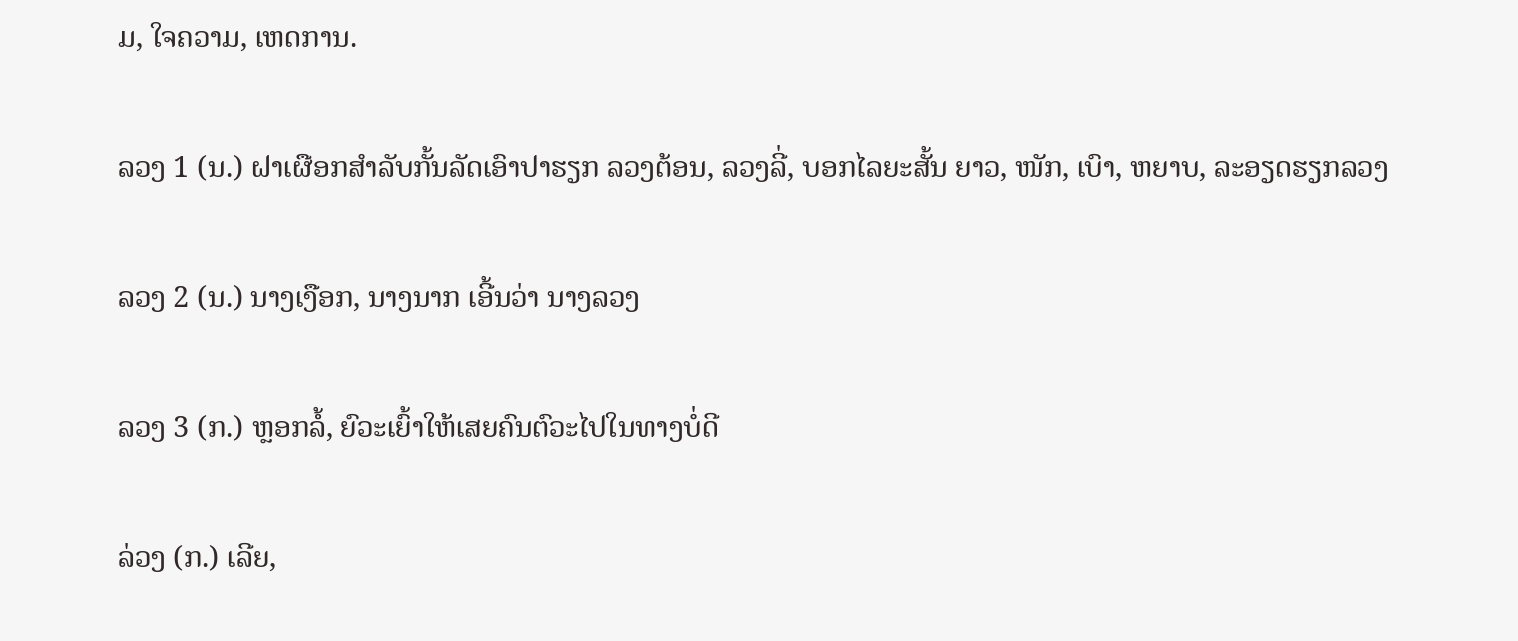ມ, ໃຈຄວາມ, ເຫດການ.

ລວງ 1 (ນ.) ຝາເຜືອກສໍາລັບກັ້ນລັດເອົາປາຮຽກ ລວງຕ້ອນ, ລວງລີ່, ບອກໄລຍະສັ້ນ ຍາວ, ໜັກ, ເບົາ, ຫຍາບ, ລະອຽດຮຽກລວງ

ລວງ 2 (ນ.) ນາງເງືອກ, ນາງນາກ ເອີ້ນວ່າ ນາງລວງ

ລວງ 3 (ກ.) ຫຼອກລໍ້, ຍົວະເຍົ້າໃຫ້ເສຍຄົນຕົວະໄປໃນທາງບໍ່ດີ

ລ່ວງ (ກ.) ເລີຍ,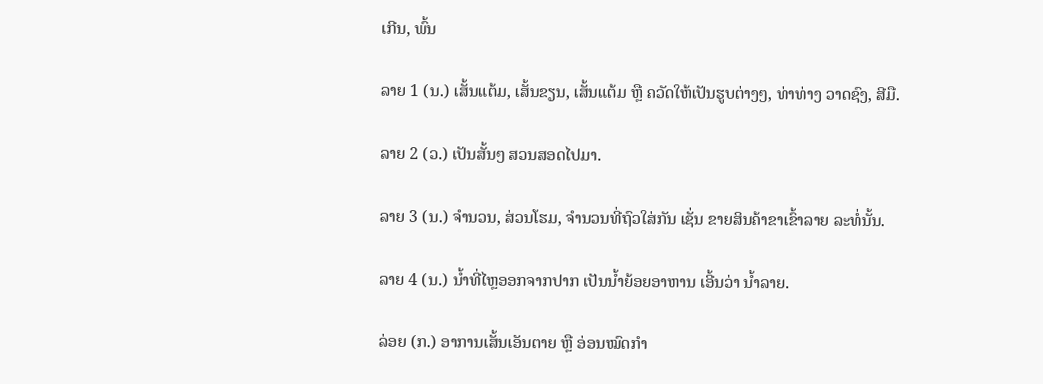ເກີນ, ພົ້ນ

ລາຍ 1 (ນ.) ເສັ້ນແຕ້ມ, ເສັ້ນຂຽນ, ເສັ້ນແຕ້ມ ຫຼື ຄວັດໃຫ້ເປັນຮູບຕ່າງໆ, ທ່າທ່າງ ວາດຊົງ, ສີມື.

ລາຍ 2 (ວ.) ເປັນສັ້ນໆ ສວນສອດໄປມາ.

ລາຍ 3 (ນ.) ຈໍານວນ, ສ່ວນໂຮມ, ຈໍານວນທີ່ຖົວໃສ່ກັນ ເຊັ່ນ ຂາຍສິນຄ້າຂາເຂົ້າລາຍ ລະທໍ່ນັ້ນ.

ລາຍ 4 (ນ.) ນໍ້າທີ່ໄຫຼອອກຈາກປາກ ເປັນນໍ້າຍ້ອຍອາຫານ ເອີ້ນວ່າ ນໍ້າລາຍ.

ລ່ອຍ (ກ.) ອາການເສັ້ນເອັນຕາຍ ຫຼື ອ່ອນໝົດກໍາ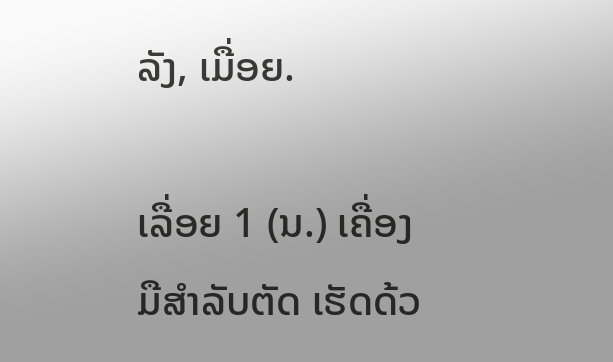ລັງ, ເມື່ອຍ.

ເລື່ອຍ 1 (ນ.) ເຄື່ອງມືສໍາລັບຕັດ ເຮັດດ້ວ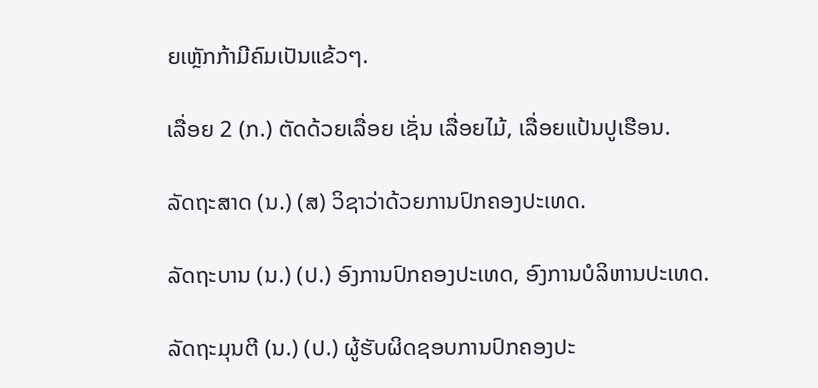ຍເຫຼັກກ້າມີຄົມເປັນແຂ້ວໆ.

ເລື່ອຍ 2 (ກ.) ຕັດດ້ວຍເລື່ອຍ ເຊັ່ນ ເລື່ອຍໄມ້, ເລື່ອຍແປ້ນປູເຮືອນ.

ລັດຖະສາດ (ນ.) (ສ) ວິຊາວ່າດ້ວຍການປົກຄອງປະເທດ.

ລັດຖະບານ (ນ.) (ປ.) ອົງການປົກຄອງປະເທດ, ອົງການບໍລິຫານປະເທດ.

ລັດຖະມຸນຕີ (ນ.) (ປ.) ຜູ້ຮັບຜິດຊອບການປົກຄອງປະ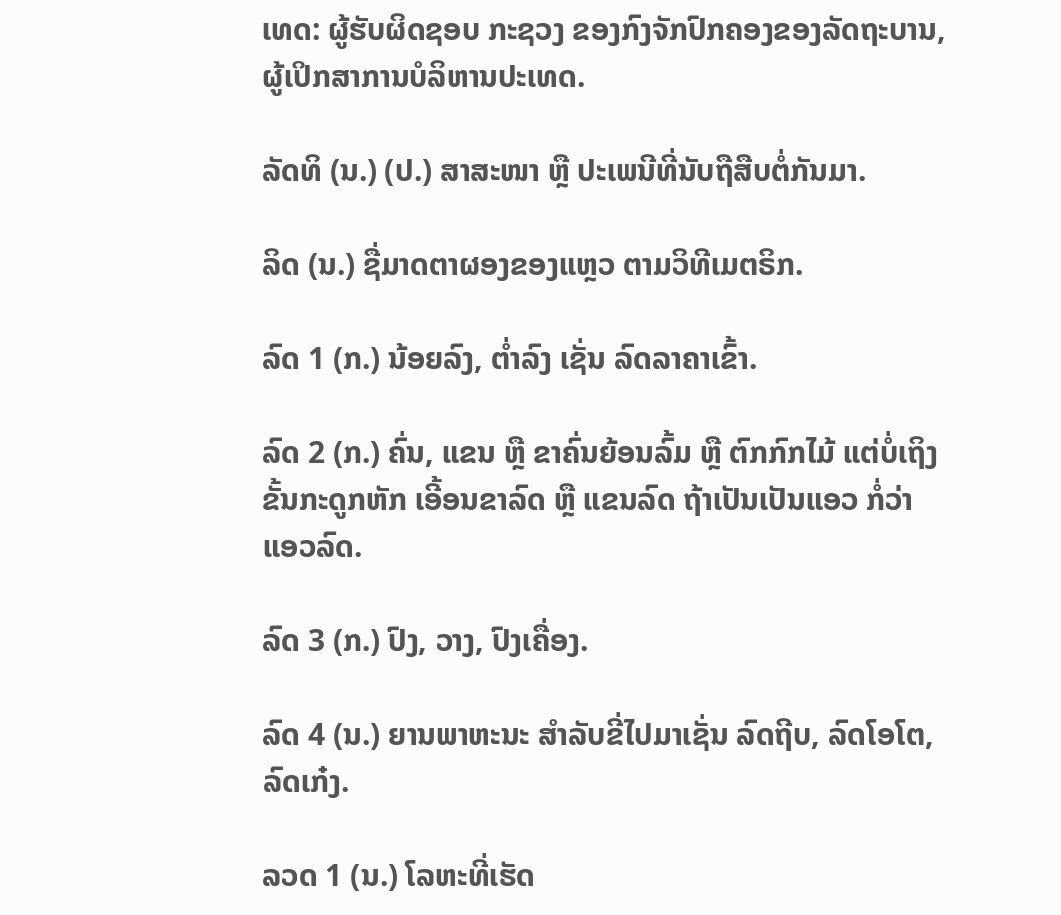ເທດ: ຜູ້ຮັບຜິດຊອບ ກະຊວງ ຂອງກົງຈັກປົກຄອງຂອງລັດຖະບານ, ຜູ້ເປິກສາການບໍລິຫານປະເທດ.

ລັດທິ (ນ.) (ປ.) ສາສະໜາ ຫຼື ປະເພນີທີ່ນັບຖືສືບຕໍ່ກັນມາ.

ລິດ (ນ.) ຊື່ມາດຕາຜອງຂອງແຫຼວ ຕາມວິທີເມຕຣິກ.

ລົດ 1 (ກ.) ນ້ອຍລົງ, ຕໍ່າລົງ ເຊັ່ນ ລົດລາຄາເຂົ້າ.

ລົດ 2 (ກ.) ຄົ່ນ, ແຂນ ຫຼື ຂາຄົ່ນຍ້ອນລົ້ມ ຫຼື ຕົກກົກໄມ້ ແຕ່ບໍ່ເຖິງຂັ້ນກະດູກຫັກ ເອີ້ອນຂາລົດ ຫຼື ແຂນລົດ ຖ້າເປັນເປັນແອວ ກໍ່ວ່າແອວລົດ.

ລົດ 3 (ກ.) ປົງ, ວາງ, ປົງເຄື່ອງ.

ລົດ 4 (ນ.) ຍານພາຫະນະ ສໍາລັບຂີ່ໄປມາເຊັ່ນ ລົດຖີບ, ລົດໂອໂຕ, ລົດເກ໋ງ.

ລວດ 1 (ນ.) ໂລຫະທີ່ເຮັດ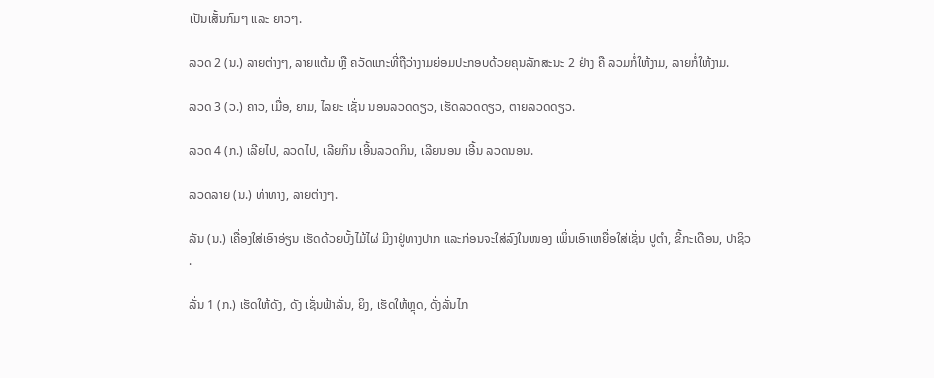ເປັນເສັ້ນກົມໆ ແລະ ຍາວໆ.

ລວດ 2 (ນ.) ລາຍຕ່າງໆ, ລາຍແຕ້ມ ຫຼື ຄວັດແກະທີ່ຖືວ່າງາມຍ່ອມປະກອບດ້ວຍຄຸນລັກສະນະ 2 ຢ່າງ ຄື ລວມກໍ່ໃຫ້ງາມ, ລາຍກໍ່ໃຫ້ງາມ.

ລວດ 3 (ວ.) ຄາວ, ເມື່ອ, ຍາມ, ໄລຍະ ເຊັ່ນ ນອນລວດດຽວ, ເຮັດລວດດຽວ, ຕາຍລວດດຽວ.

ລວດ 4 (ກ.) ເລີຍໄປ, ລວດໄປ, ເລີຍກິນ ເອີ້ນລວດກິນ, ເລີຍນອນ ເອີ້ນ ລວດນອນ.

ລວດລາຍ (ນ.) ທ່າທາງ, ລາຍຕ່າງໆ.

ລັນ (ນ.) ເຄື່ອງໃສ່ເອົາອ່ຽນ ເຮັດດ້ວຍບັ້ງໄມ້ໄຜ່ ມີງາຢູ່ທາງປາກ ແລະກ່ອນຈະໃສ່ລົງໃນໜອງ ເພິ່ນເອົາເຫຍື່ອໃສ່ເຊັ່ນ ປູຕໍາ, ຂີ້ກະເດືອນ, ປາຊິວ.

ລັ່ນ 1 (ກ.) ເຮັດໃຫ້ດັງ, ດັງ ເຊັ່ນຟ້າລັ່ນ, ຍິງ, ເຮັດໃຫ້ຫຼຸດ, ດັ່ງລັ່ນໄກ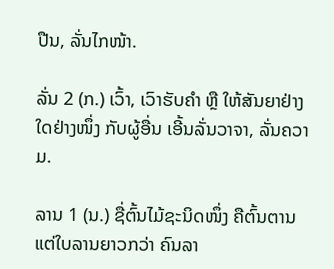ປືນ, ລັ່ນໄກໜ້າ.

ລັ່ນ 2 (ກ.) ເວົ້າ, ເວົາຮັບຄໍາ ຫຼື ໃຫ້ສັນຍາຢ່າງໃດຢ່າງໜຶ່ງ ກັບຜູ້ອື່ນ ເອີ້ນລັ່ນວາຈາ, ລັ່ນຄວາມ.

ລານ 1 (ນ.) ຊື່ຕົ້ນໄມ້ຊະນິດໜຶ່ງ ຄືຕົ້ນຕານ ແຕ່ໃບລານຍາວກວ່າ ຄົນລາ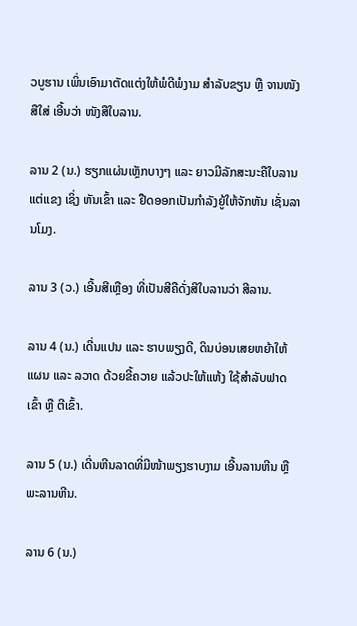ວບູຮານ ເພິ່ນເອົາມາຕັດແຕ່ງໃຫ້ພໍດີພໍງາມ ສໍາລັບຂຽນ ຫຼື ຈານໜັງສືໃສ່ ເອີ້ນວ່າ ໜັງສືໃບລານ.

ລານ 2 (ນ.) ຮຽກແຜ່ນເຫຼັກບາງໆ ແລະ ຍາວມີລັກສະນະຄືໃບລານ ແຕ່ແຂງ ເຊິ່ງ ຫັນເຂົ້າ ແລະ ຢືດອອກເປັນກໍາລັງຍູ້ໃຫ້ຈັກຫັນ ເຊັ່ນລານໂມງ.

ລານ 3 (ວ.) ເອີ້ນສີເຫຼືອງ ທີ່ເປັນສີຄືດັ່ງສີໃບລານວ່າ ສີລານ.

ລານ 4 (ນ.) ເດີ່ນແປນ ແລະ ຮາບພຽງດີ, ດິນບ່ອນເສຍຫຍ້າໃຫ້ແຜນ ແລະ ລວາດ ດ້ວຍຂີ້ຄວາຍ ແລ້ວປະໃຫ້ແຫ້ງ ໃຊ້ສໍາລັບຟາດເຂົ້າ ຫຼື ຕີເຂົ້າ.

ລານ 5 (ນ.) ເດີ່ນຫີນລາດທີ່ມີໜ້າພຽງຮາບງາມ ເອີ້ນລານຫີນ ຫຼື ພະລານຫີນ.

ລານ 6 (ນ.)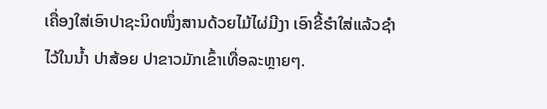ເຄື່ອງໃສ່ເອົາປາຊະນິດໜຶ່ງສານດ້ວຍໄມ້ໄຜ່ມີງາ ເອົາຂີ້ຮໍາໃສ່ແລ້ວຊໍາໄວ້ໃນນໍ້າ ປາສ້ອຍ ປາຂາວມັກເຂົ້າເທື່ອລະຫຼາຍໆ.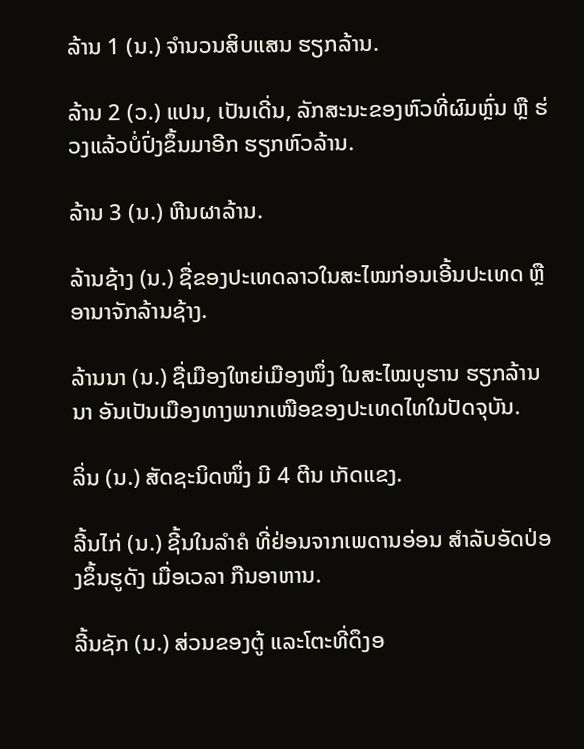ລ້ານ 1 (ນ.) ຈໍານວນສິບແສນ ຮຽກລ້ານ.

ລ້ານ 2 (ວ.) ແປນ, ເປັນເດີ່ນ, ລັກສະນະຂອງຫົວທີ່ຜົມຫຼົ່ນ ຫຼື ຮ່ວງແລ້ວບໍ່ປົ່ງຂຶ້ນມາອີກ ຮຽກຫົວລ້ານ.

ລ້ານ 3 (ນ.) ຫີນຜາລ້ານ.

ລ້ານຊ້າງ (ນ.) ຊື່ຂອງປະເທດລາວໃນສະໄໝກ່ອນເອີ້ນປະເທດ ຫຼື ອານາຈັກລ້ານຊ້າງ.

ລ້ານນາ (ນ.) ຊື່ເມືອງໃຫຍ່ເມືອງໜຶ່ງ ໃນສະໄໝບູຮານ ຮຽກລ້ານນາ ອັນເປັນເມືອງທາງພາກເໜືອຂອງປະເທດໄທໃນປັດຈຸບັນ.

ລິ່ນ (ນ.) ສັດຊະນິດໜຶ່ງ ມີ 4 ຕີນ ເກັດແຂງ.

ລີ້ນໄກ່ (ນ.) ຊີ້ນໃນລໍາຄໍ ທີ່ຢ່ອນຈາກເພດານອ່ອນ ສໍາລັບອັດປ່ອງຂຶ້ນຮູດັງ ເມື່ອເວລາ ກືນອາຫານ.

ລີ້ນຊັກ (ນ.) ສ່ວນຂອງຕູ້ ແລະໂຕະທີ່ດຶງອ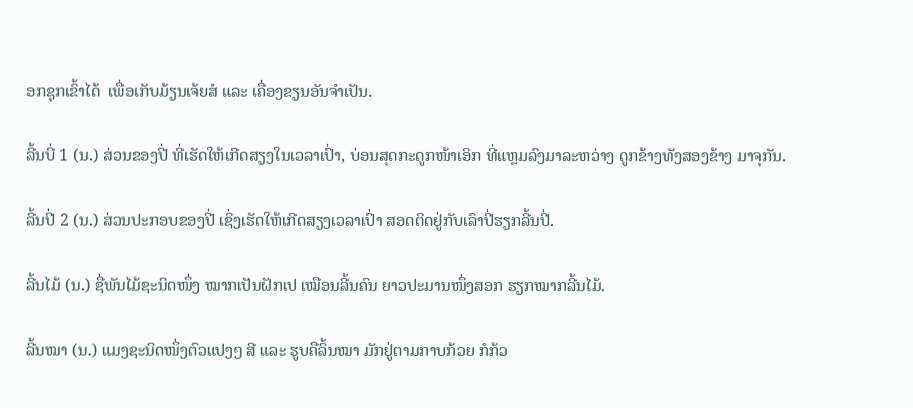ອກຊຸກເຂົ້າໄດ້  ເພື່ອເກັບມ້ຽນເຈ້ຍສໍ ແລະ ເຄື່ອງຂຽນອັນຈໍາເປັນ.

ລີ້ນບີ່ 1 (ນ.) ສ່ວນຂອງປີ່ ທີ່ເຮັດໃຫ້ເກີດສຽງໃນເວລາເປົ່າ, ບ່ອນສຸດກະດູກໜ້າເອິກ ທີ່ແຫຼມລົງມາລະຫວ່າງ ດູກຂ້າງທັງສອງຂ້າງ ມາຈຸກັນ.

ລີ້ນປີ່ 2 (ນ.) ສ່ວນປະກອບຂອງປີ່ ເຊິ່ງເຮັດໃຫ້ເກີດສຽງເວລາເປົ່າ ສອດຕິດຢູ່ກັບເລົາປີ່ຮຽກລີ້ນປີ່.

ລີ້ນໄມ້ (ນ.) ຊື່ພັນໄມ້ຊະນິດໜຶ່ງ ໝາກເປັນຝັກເປ ເໝືອນລີ້ນຄົນ ຍາວປະມານໜຶ່ງສອກ ຮຽກໝາກລີ້ນໄມ້.

ລີ້ນໝາ (ນ.) ແມງຊະນິດໜຶ່ງຕົວແປງໆ ສີ ແລະ ຮູບຄືລິ້ນໝາ ມັກຢູ່ຕາມກາບກ້ວຍ ກໍກ້ວ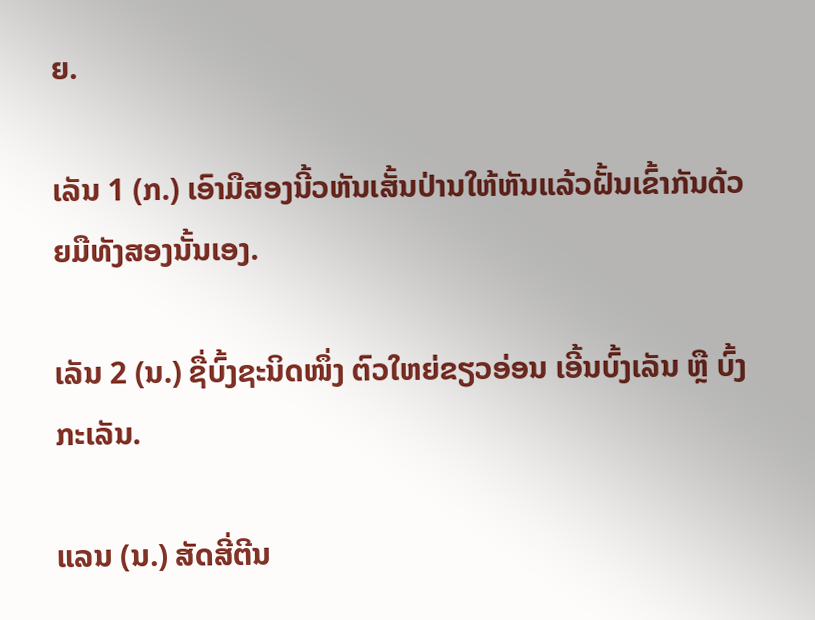ຍ.

ເລັນ 1 (ກ.) ເອົາມືສອງນີ້ວຫັນເສັ້ນປ່ານໃຫ້ຫັນແລ້ວຝັ້ນເຂົ້າກັນດ້ວຍມືທັງສອງນັ້ນເອງ.

ເລັນ 2 (ນ.) ຊື່ບົ້ງຊະນິດໜຶ່ງ ຕົວໃຫຍ່ຂຽວອ່ອນ ເອີ້ນບົ້ງເລັນ ຫຼື ບົ້ງກະເລັນ.

ແລນ (ນ.) ສັດສີ່ຕີນ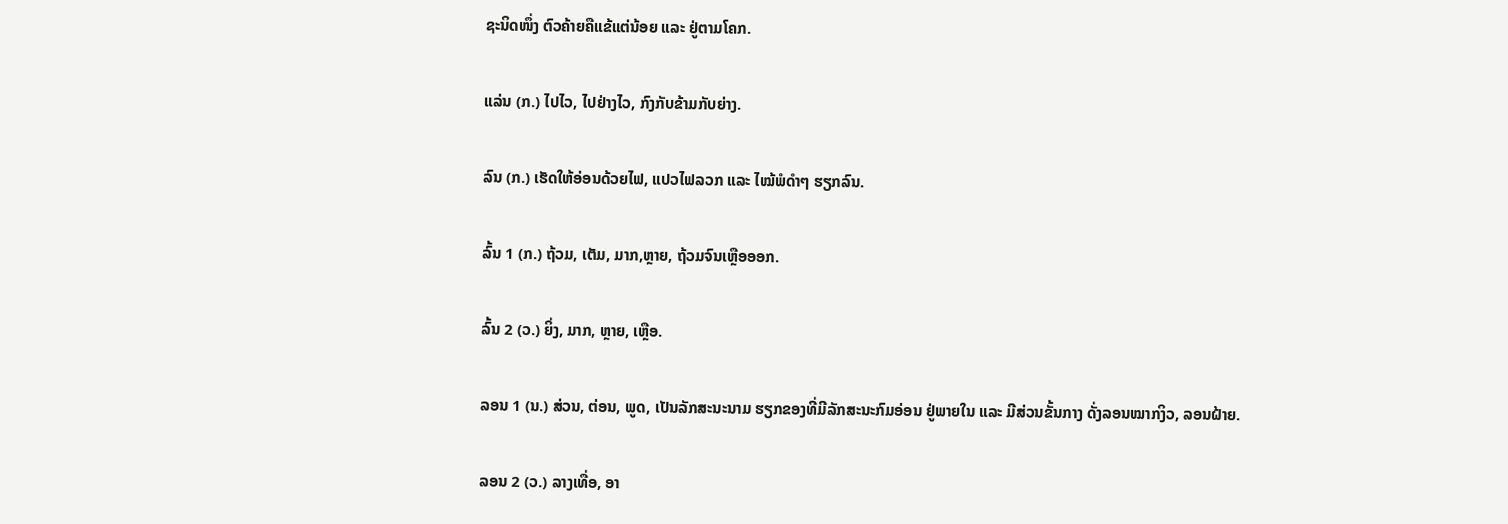ຊະນິດໜຶ່ງ ຕົວຄ້າຍຄືແຂ້ແຕ່ນ້ອຍ ແລະ ຢູ່ຕາມໂຄກ.

ແລ່ນ (ກ.) ໄປໄວ, ໄປຢ່າງໄວ, ກົງກັບຂ້າມກັບຍ່າງ.

ລົນ (ກ.) ເຮັດໃຫ້ອ່ອນດ້ວຍໄຟ, ແປວໄຟລວກ ແລະ ໄໝ້ພໍດໍາໆ ຮຽກລົນ.

ລົ້ນ 1 (ກ.) ຖ້ວມ, ເຕັມ, ມາກ,ຫຼາຍ, ຖ້ວມຈົນເຫຼືອອອກ.

ລົ້ນ 2 (ວ.) ຍິ່ງ, ມາກ, ຫຼາຍ, ເຫຼືອ.

ລອນ 1 (ນ.) ສ່ວນ, ຕ່ອນ, ພູດ, ເປັນລັກສະນະນາມ ຮຽກຂອງທີ່ມີລັກສະນະກົມອ່ອນ ຢູ່ພາຍໃນ ແລະ ມີສ່ວນຂັ້ນກາງ ດັ່ງລອນໝາກງິວ, ລອນຝ້າຍ.

ລອນ 2 (ວ.) ລາງເທື່ອ, ອາ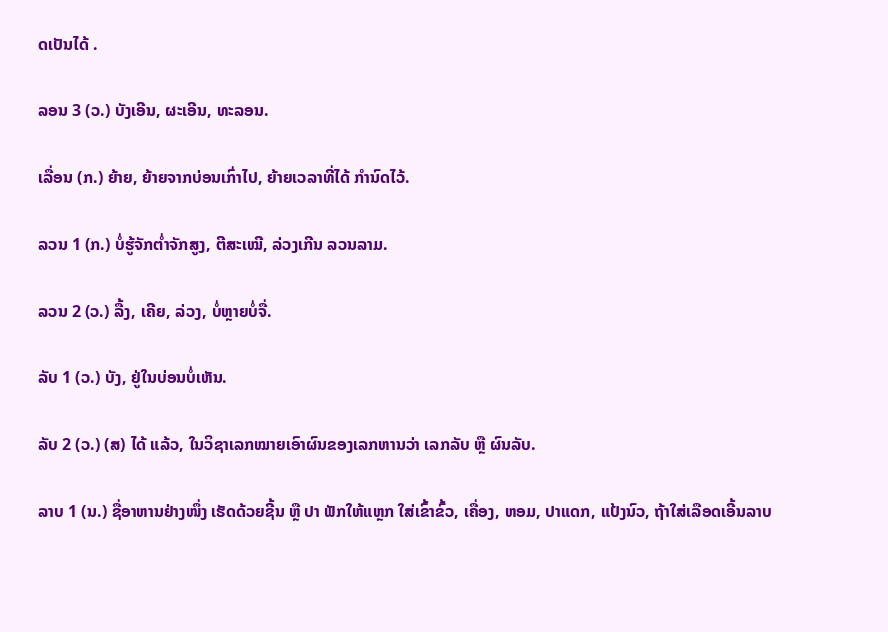ດເປັນໄດ້ .

ລອນ 3 (ວ.) ບັງເອີນ, ຜະເອີນ, ທະລອນ.

ເລື່ອນ (ກ.) ຍ້າຍ, ຍ້າຍຈາກບ່ອນເກົ່າໄປ, ຍ້າຍເວລາທີ່ໄດ້ ກໍານົດໄວ້.

ລວນ 1 (ກ.) ບໍ່ຮູ້ຈັກຕໍ່າຈັກສູງ, ຕີສະເໝີ, ລ່ວງເກີນ ລວນລາມ.

ລວນ 2 (ວ.) ລື້ງ, ເຄີຍ, ລ່ວງ, ບໍ່ຫຼາຍບໍ່ຈື່.

ລັບ 1 (ວ.) ບັງ, ຢູ່ໃນບ່ອນບໍ່ເຫັນ.

ລັບ 2 (ວ.) (ສ) ໄດ້ ແລ້ວ, ໃນວິຊາເລກໝາຍເອົາຜົນຂອງເລກຫານວ່າ ເລກລັບ ຫຼື ຜົນລັບ.

ລາບ 1 (ນ.) ຊື່ອາຫານຢ່າງໜຶ່ງ ເຮັດດ້ວຍຊີ້ນ ຫຼື ປາ ຟັກໃຫ້ແຫຼກ ໃສ່ເຂົ້າຂົ້ວ, ເຄື່ອງ, ຫອມ, ປາແດກ, ແປ້ງນົວ, ຖ້າໃສ່ເລືອດເອີ້ນລາບ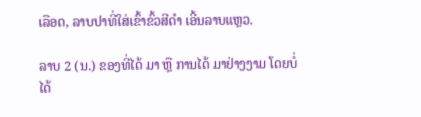ເລືອດ, ລາບປາທີ່ໃສ່ເຂົ້າຂົ້ວສີດໍາ ເອີ້ນລາບແຫຼວ.

ລາບ 2 (ນ.) ຂອງທີ່ໄດ້ ມາ ຫຼື ການໄດ້ ມາຢ່າງງາມ ໂດຍບໍ່ໄດ້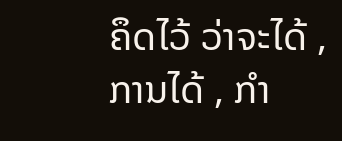ຄຶດໄວ້ ວ່າຈະໄດ້ , ການໄດ້ , ກໍາ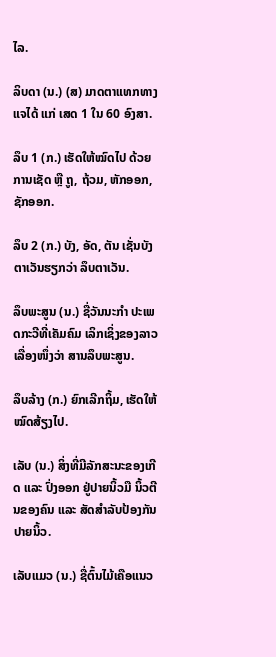ໄລ.

ລິບດາ (ນ.) (ສ) ມາດຕາແທກທາງແຈໄດ້ ແກ່ ເສດ 1 ໃນ 60 ອົງສາ.

ລຶບ 1 (ກ.) ເຮັດໃຫ້ໝົດໄປ ດ້ວຍການເຊັດ ຫຼື ຖູ, ຖ້ວມ, ຫັກອອກ, ຊັກອອກ.

ລຶບ 2 (ກ.) ບັງ, ອັດ, ຕັນ ເຊັ່ນບັງຕາເວັນຮຽກວ່າ ລຶບຕາເວັນ.

ລຶບພະສູນ (ນ.) ຊື່ວັນນະກໍາ ປະເພດກະວີທີ່ເຄັມຄົມ ເລິກເຊິ່ງຂອງລາວເລື່ອງໜຶ່ງວ່າ ສານລຶບພະສູນ.

ລຶບລ້າງ (ກ.) ຍົກເລີກຖິ້ມ, ເຮັດໃຫ້ໝົດສ້ຽງໄປ.

ເລັບ (ນ.) ສິ່ງທີ່ມີລັກສະນະຂອງເກີດ ແລະ ປົ່ງອອກ ຢູ່ປາຍນິ້ວມື ນິ້ວຕີນຂອງຄົນ ແລະ ສັດສໍາລັບປ້ອງກັນປາຍນິ້ວ.

ເລັບແມວ (ນ.) ຊື່ຕົ້ນໄມ້ເຄືອແນວ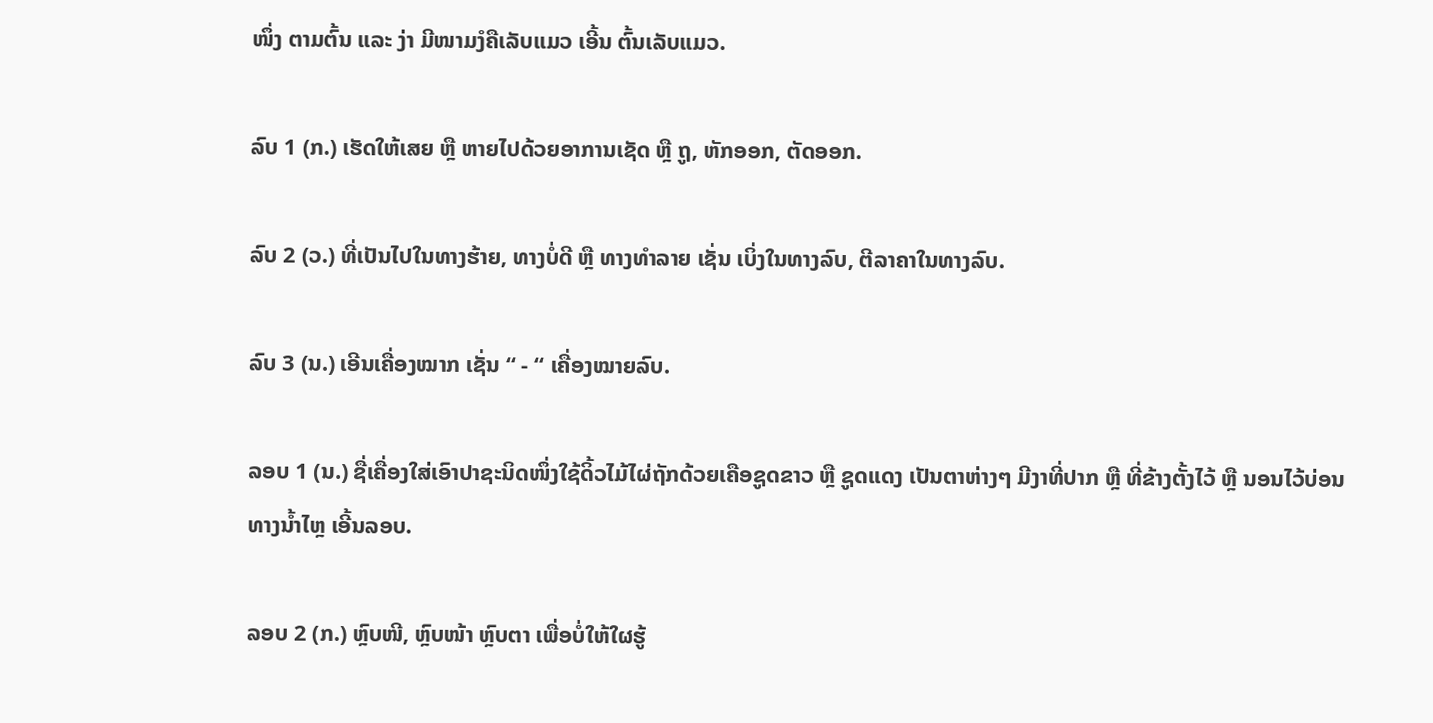ໜຶ່ງ ຕາມຕົ້ນ ແລະ ງ່າ ມີໜາມງໍຄືເລັບແມວ ເອີ້ນ ຕົ້ນເລັບແມວ.

ລົບ 1 (ກ.) ເຮັດໃຫ້ເສຍ ຫຼື ຫາຍໄປດ້ວຍອາການເຊັດ ຫຼື ຖູ, ຫັກອອກ, ຕັດອອກ.

ລົບ 2 (ວ.) ທີ່ເປັນໄປໃນທາງຮ້າຍ, ທາງບໍ່ດີ ຫຼື ທາງທໍາລາຍ ເຊັ່ນ ເບິ່ງໃນທາງລົບ, ຕີລາຄາໃນທາງລົບ.

ລົບ 3 (ນ.) ເອີນເຄື່ອງໝາກ ເຊັ່ນ “ - “ ເຄື່ອງໝາຍລົບ.

ລອບ 1 (ນ.) ຊື່ເຄື່ອງໃສ່ເອົາປາຊະນິດໜຶ່ງໃຊ້ດິ້ວໄມ້ໄຜ່ຖັກດ້ວຍເຄືອຊູດຂາວ ຫຼື ຊູດແດງ ເປັນຕາຫ່າງໆ ມີງາທີ່ປາກ ຫຼື ທີ່ຂ້າງຕັ້ງໄວ້ ຫຼື ນອນໄວ້ບ່ອນທາງນໍ້າໄຫຼ ເອີ້ນລອບ.

ລອບ 2 (ກ.) ຫຼົບໜີ, ຫຼົບໜ້າ ຫຼົບຕາ ເພື່ອບໍ່ໃຫ້ໃຜຮູ້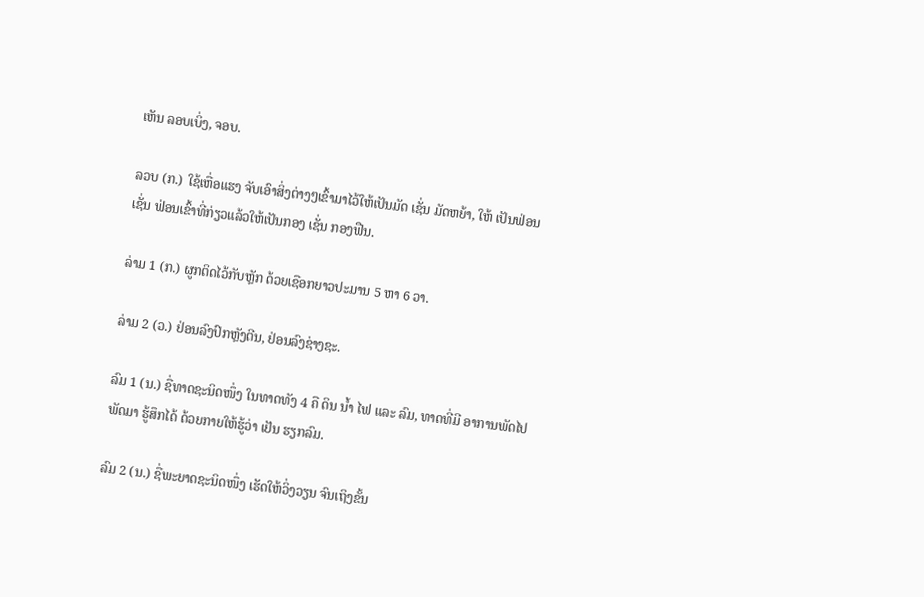ເຫັນ ລອບເບິ່ງ, ຈອບ.

ລວບ (ກ.) ໃຊ້ເຫື່ອແຮງ ຈັບເອົາສິ່ງຕ່າງໆເຂົ້າມາໄວ້ໃຫ້ເປັນມັດ ເຊັ່ນ ມັດຫຍ້າ, ໃຫ້ ເປັນຟ່ອນ ເຊັ່ນ ຟ່ອນເຂົ້າທີ່ກ່ຽວແລ້ວໃຫ້ເປັນກອງ ເຊັ່ນ ກອງຟືນ.

ລ່າມ 1 (ກ.) ຜູກຕິດໄວ້ກັບຫຼັກ ດ້ວຍເຊືອກຍາວປະມານ 5 ຫາ 6 ວາ.

ລ່າມ 2 (ວ.) ຢ່ອນລົງປົກຫຼັງຕີນ, ຢ່ອນລົງຊ່າງຊະ.

ລົມ 1 (ນ.) ຊື່ທາດຊະນິດໜຶ່ງ ໃນທາດທັງ 4 ຄື ດິນ ນໍ້າ ໄຟ ແລະ ລົມ, ທາດທີ່ມີ ອາການພັດໄປພັດມາ ຮູ້ສຶກໄດ້ ດ້ວຍກາຍໃຫ້ຮູ້ວ່າ ເຢັນ ຮຽກລົມ.

ລົມ 2 (ນ.) ຊື່ພະຍາດຊະນິດໜຶ່ງ ເຮັດໃຫ້ວິ່ງວຽນ ຈົນເຖິງຂັ້ນ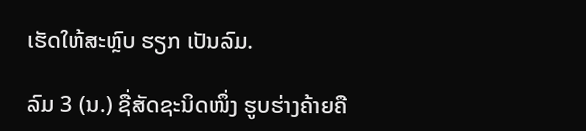ເຮັດໃຫ້ສະຫຼົບ ຮຽກ ເປັນລົມ.

ລົມ 3 (ນ.) ຊື່ສັດຊະນິດໜຶ່ງ ຮູບຮ່າງຄ້າຍຄື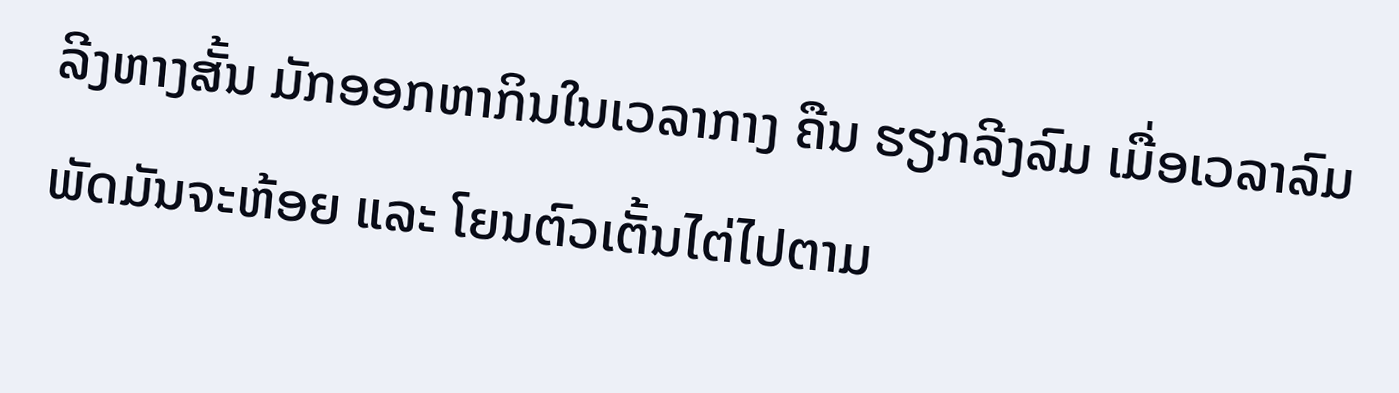ລີງຫາງສັ້ນ ມັກອອກຫາກິນໃນເວລາກາງ ຄືນ ຮຽກລີງລົມ ເມື່ອເວລາລົມພັດມັນຈະຫ້ອຍ ແລະ ໂຍນຕົວເຕັ້ນໄຕ່ໄປຕາມ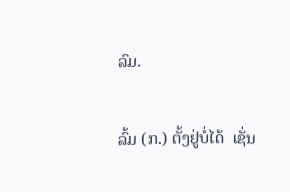ລົມ.

ລົ້ມ (ກ.) ຕັ້ງຢູ່ບໍ່ໄດ້  ເຊັ່ນ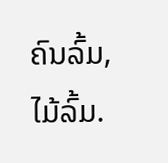ຄົນລົ້ມ, ໄມ້ລົ້ມ.